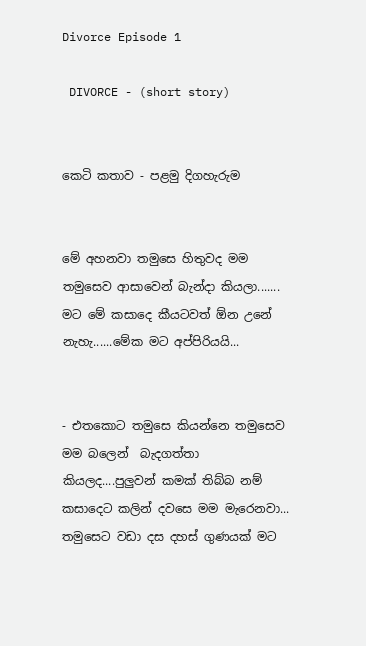Divorce Episode 1

 DIVORCE - (short story)


කෙටි කතාව - පළමු දිගහැරුම


මේ අහනවා තමුසෙ හිතුවද මම තමුසෙව ආසාවෙන් බැන්දා කියලා....... මට මේ කසාදෙ කීයටවත් ඕන උනේ නැහැ......මේක මට අප්පිරියයි...


- එතකොට තමුසෙ කියන්නෙ තමුසෙව මම බලෙන්  බැදගත්තා කියලද....පුලුවන් කමක් තිබ්බ නම් කසාදෙට කලින් දවසෙ මම මැරෙනවා... තමුසෙට වඩා දස දහස් ගුණයක් මට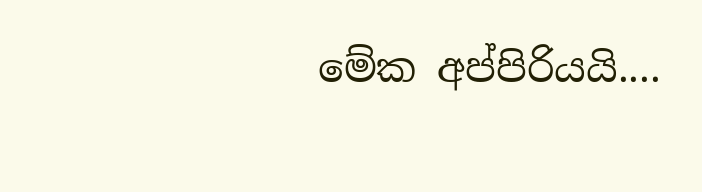මේක අප්පිරියයි....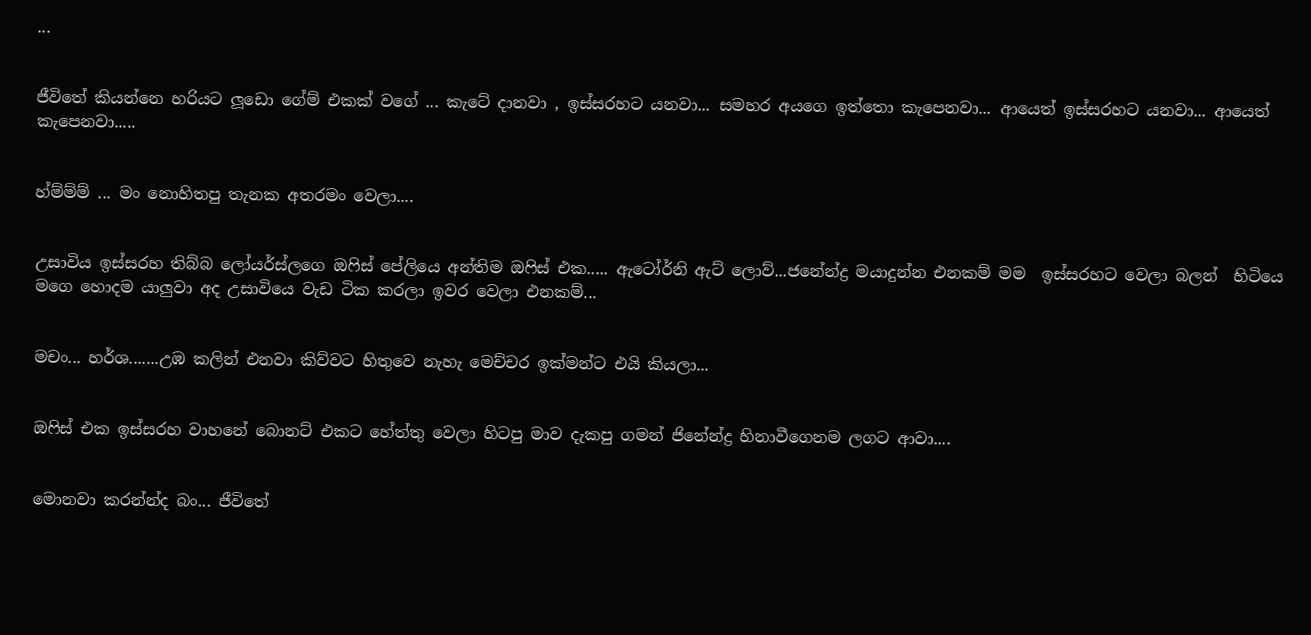...


ජීවිතේ කියන්නෙ හරියට ලූඩො ගේම් එකක් වගේ ... කැටේ දානවා , ඉස්සරහට යනවා... සමහර අයගෙ ඉත්තො කැපෙනවා... ආයෙත් ඉස්සරහට යනවා... ආයෙත් කැපෙනවා.....


හ්ම්ම්ම් ... මං නොහිතපු තැනක අතරමං වෙලා....


උසාවිය ඉස්සරහ තිබ්බ ලෝයර්ස්ලගෙ ඔෆිස් පේලියෙ අන්තිම ඔෆිස් එක..... ඇටෝර්නි ඇට් ලොව්...ජනේන්ද්‍ර මයාදුන්න එනකම් මම  ඉස්සරහට වෙලා බලන්  හිටියෙ මගෙ හොදම යාලුවා අද උසාවියෙ වැඩ ටික කරලා ඉවර වෙලා එනකම්...


මචං... හර්ශ.......උඹ කලින් එනවා කිව්වට හිතුවෙ නැහැ මෙච්චර ඉක්මන්ට එයි කියලා...


ඔෆිස් එක ඉස්සරහ වාහනේ බොනට් එකට හේත්තු වෙලා හිටපු මාව දැකපු ගමන් ජිනේන්ද්‍ර හිනාවීගෙනම ලගට ආවා....


මොනවා කරන්න්ද බං... ජීවිතේ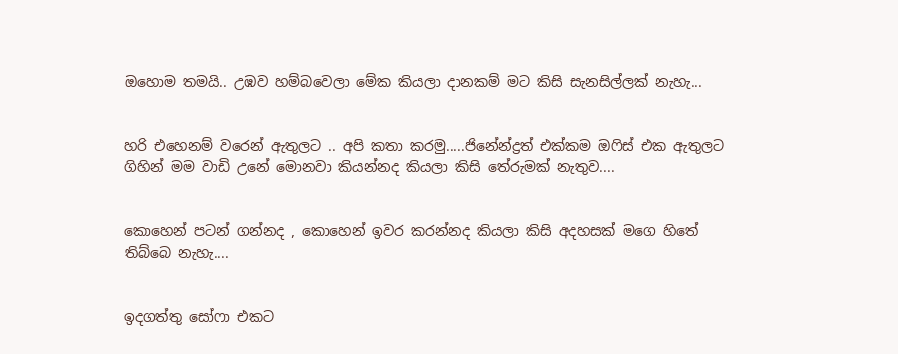ඔහොම තමයි.. උඹව හම්බවෙලා මේක කියලා දානකම් මට කිසි සැනසිල්ලක් නැහැ...


හරි එහෙනම් වරෙන් ඇතුලට .. අපි කතා කරමු.....ජිනේන්ද්‍රත් එක්කම ඔෆිස් එක ඇතුලට ගිහින් මම වාඩි උනේ මොනවා කියන්නද කියලා කිසි තේරුමක් නැතුව....


කොහෙන් පටන් ගන්නද , කොහෙන් ඉවර කරන්නද කියලා කිසි අදහසක් මගෙ හිතේ තිබ්බෙ නැහැ....


ඉදගත්තු සෝෆා එකට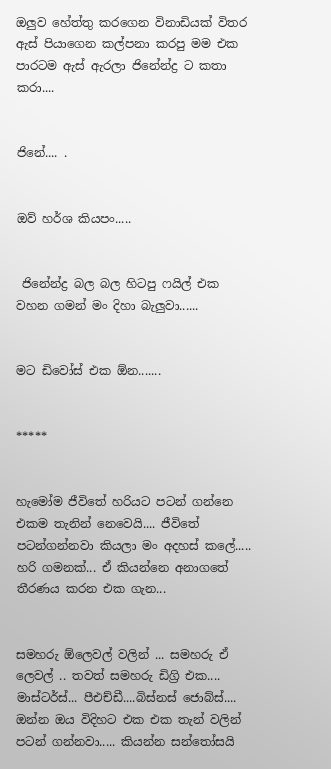ඔලුව හේත්තු කරගෙන විනාඩියක් විතර ඇස් පියාගෙන කල්පනා කරපු මම එක පාරටම ඇස් ඇරලා ජිනේන්ද්‍ර ට කතා කරා....


ජිනේ.... .


ඔව් හර්ශ කියපං.....


 ජිනේන්ද්‍ර බල බල හිටපු ෆයිල් එක වහන ගමන් මං දිහා බැලුවා......


මට ඩිවෝස් එක ඕන.......


*****


හැමෝම ජීවිතේ හරියට පටන් ගන්නෙ එකම තැනින් නෙවෙයි.... ජීවිතේ පටන්ගන්නවා කියලා මං අදහස් කලේ..... හරි ගමනක්... ඒ කියන්නෙ අනාගතේ තීරණය කරන එක ගැන...


සමහරු ඕලෙවල් වලින් ... සමහරු ඒ ලෙවල් .. තවත් සමහරු ඩිග්‍රි එක.... මාස්ටර්ස්... පීඑච්ඩී....බිස්නස් ජොබ්ස්....  ඔන්න ඔය විදිහට එක එක තැන් වලින් පටන් ගන්නවා..... කියන්න සන්තෝසයි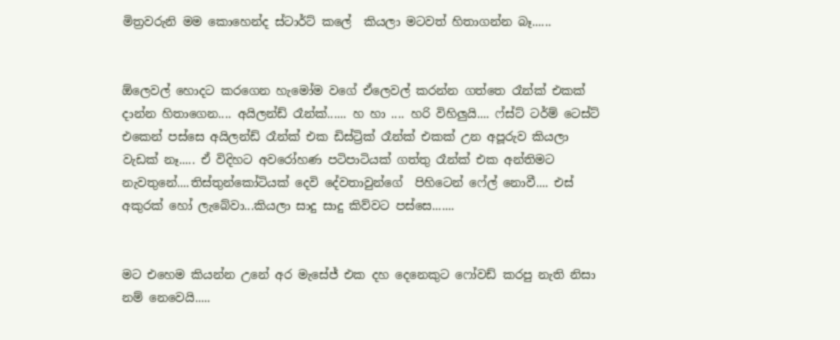මිත්‍රවරුනි මම කොහෙන්ද ස්ටාර්ට් කලේ  කියලා මටවත් හිතාගන්න බෑ......


ඕලෙවල් හොදට කරගෙන හැමෝම වගේ ඒලෙවල් කරන්න ගත්තෙ රෑන්ක් එකක් දාන්න හිතාගෙන.... අයිලන්ඩ් රෑන්ක්...... හ හා .... හරි විහිලුයි.... ෆ්ස්ට් ටර්ම් ටෙස්ට් එකෙන් පස්සෙ අයිලන්ඩ් රෑන්ක් එක ඩිස්ට්‍රික් රෑන්ක් එකක් උන අපූරුව කියලා වැඩක් නෑ..... ඒ විදිහට අවරෝහණ පටිපාටියක් ගත්තු රෑන්ක් එක අන්තිමට නැවතුනේ....තිස්තුන්කෝටියක් දෙවි දේවතාවුන්ගේ  පිහිටෙන් ෆේල් නොවී.... එස් අකුරක් හෝ ලැබේවා...කියලා සාදු සාදු කිව්වට පස්සෙ.......


මට එහෙම කියන්න උනේ අර මැසේජ් එක දහ දෙනෙකුට ෆෝවඩ් කරපු නැති නිසා නම් නෙවෙයි.....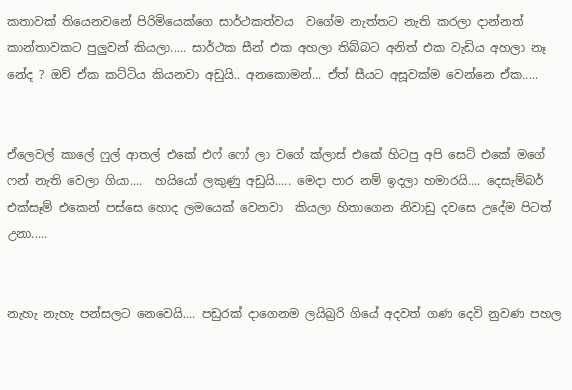කතාවක් තියෙනවනේ පිරිමියෙක්ගෙ සාර්ථකත්වය  වගේම නැත්තට නැති කරලා දාන්නත් කාන්තාවකට පුලුවන් කියලා..... සාර්ථක සීන් එක අහලා තිබ්බට අනිත් එක වැඩිය අහලා නෑ නේද ? ඔව් ඒක කට්ටිය කියනවා අඩුයි.. අනකොමන්... ඒත් සීයට අසූවක්ම වෙන්නෙ ඒක.....


ඒලෙවල් කාලේ ෆුල් ආතල් එකේ එෆ් ෆෝ ලා වගේ ක්ලාස් එකේ හිටපු අපි සෙට් එකේ මගේ ෆන් නැති වෙලා ගියා....  හයියෝ ලකුණු අඩුයි..... මෙදා පාර නම් ඉදලා හමාරයි.... දෙසැම්බර් එක්සෑම් එකෙන් පස්සෙ හොද ලමයෙක් වෙනවා  කියලා හිතාගෙන නිවාඩු දවසෙ උදේම පිටත් උනා.....


නැහැ නැහැ පන්සලට නෙවෙයි.... පඩුරක් දාගෙනම ලයිබ්‍රරි ගියේ අදවත් ගණ දෙවි නුවණ පහල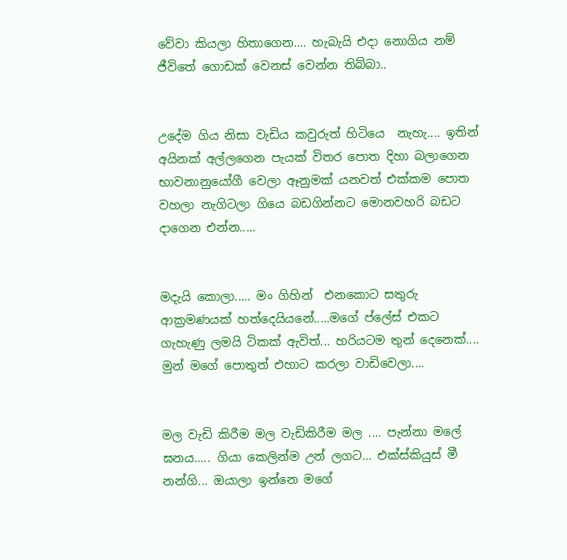වේවා කියලා හිතාගෙන.... හැබැයි එදා නොගිය නම් ජීවිතේ ගොඩක් වෙනස් වෙන්න තිබ්බා..


උදේම ගිය නිසා වැඩිය කවුරුත් හිටියෙ  නැහැ.... ඉතින් අයිනක් අල්ලගෙන පැයක් විතර පොත දිහා බලාගෙන භාවනානුයෝගී වෙලා ඈනුමක් යනවත් එක්කම පොත වහලා නැගිටලා ගියෙ බඩගින්නට මොනවහරි බඩට දාගෙන එන්න.....


මදැයි කොලා..... මං ගිහින්  එනකොට සතුරු ආක්‍රමණයක් හත්දෙයියනේ.....මගේ ප්ලේස් එකට ගැහැණු ලමයි ටිකක් ඇවිත්... හරියටම තුන් දෙනෙක්.... මුන් මගේ පොතුත් එහාට කරලා වාඩිවෙලා....


මල වැඩි කිරීම මල වැඩිකිරීම මල .... පැන්නා මලේ ඝනය..... ගියා කෙලින්ම උන් ලගට... එක්ස්කියුස් මී  නන්ගි... ඔයාලා ඉන්නෙ මගේ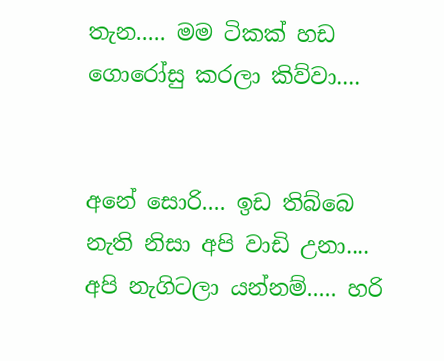තැන..... මම ටිකක් හඩ ගොරෝසු කරලා කිව්වා....


අනේ සොරි.... ඉඩ තිබ්බෙ නැති නිසා අපි වාඩි උනා.... අපි නැගිටලා යන්නම්..... හරි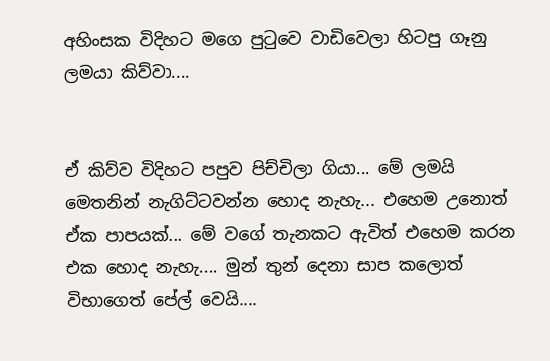අහිංසක විදිහට මගෙ පුටුවෙ වාඩිවෙලා හිටපු ගෑනු ලමයා කිව්වා....


ඒ කිව්ව විදිහට පපුව පිච්චිලා ගියා... මේ ලමයි මෙතනින් නැගිට්ටවන්න හොද නැහැ... එහෙම උනොත් ඒක පාපයක්... මේ වගේ තැනකට ඇවිත් එහෙම කරන එක හොද නැහැ.... මුන් තුන් දෙනා සාප කලොත් විභාගෙත් පේල් වෙයි....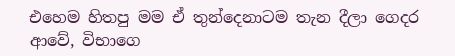එහෙම හිතපු මම ඒ තුන්දෙනාටම තැන දීලා ගෙදර ආවේ, විභාගෙ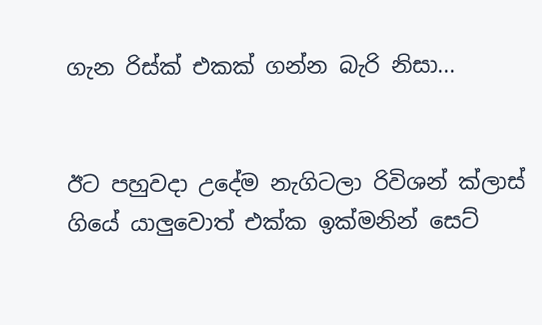ගැන රිස්ක් එකක් ගන්න බැරි නිසා...


ඊට පහුවදා උදේම නැගිටලා රිවිශන් ක්ලාස් ගියේ යාලුවොත් එක්ක ඉක්මනින් සෙට්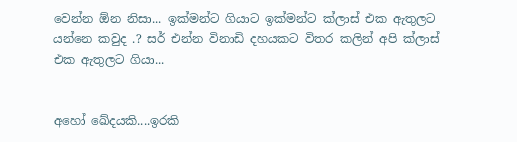වෙන්න ඕන නිසා... ඉක්මන්ට ගියාට ඉක්මන්ට ක්ලාස් එක ඇතුලට යන්නෙ කවුද .? සර් එන්න විනාඩි දහයකට විතර කලින් අපි ක්ලාස් එක ඇතුලට ගියා...


අහෝ ඛේදයකි....ඉරකි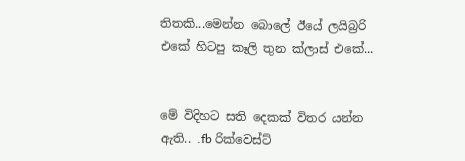තිතකි...මෙන්න බොලේ ඊයේ ලයිබ්‍රරි එකේ හිටපු කෑලි තුන ක්ලාස් එකේ...


මේ විදිහට සති දෙකක් විතර යන්න ඇති.. .fb රික්වෙස්ට්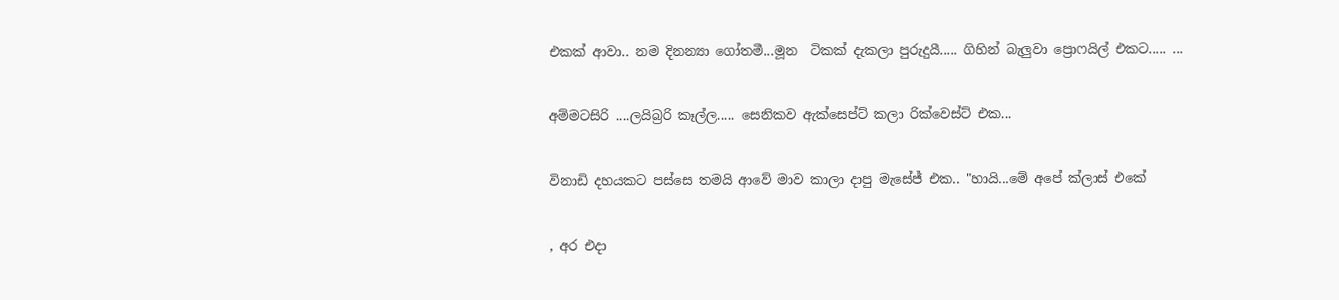එකක් ආවා.. නම දිනන්‍යා ගෝතමී...මූන  ටිකක් දැකලා පුරුදුයී..... ගිහින් බැලුවා ප්‍රොෆයිල් එකට..... ...


අම්මටසිරි ....ලයිබ්‍රරි කෑල්ල..... සෙනිකව ඇක්සෙප්ට් කලා රික්වෙස්ට් එක...


විනාඩි දහයකට පස්සෙ තමයි ආවේ මාව කාලා දාපු මැසේජ් එක.. "හායි...මේ අපේ ක්ලාස් එකේ


, අර එදා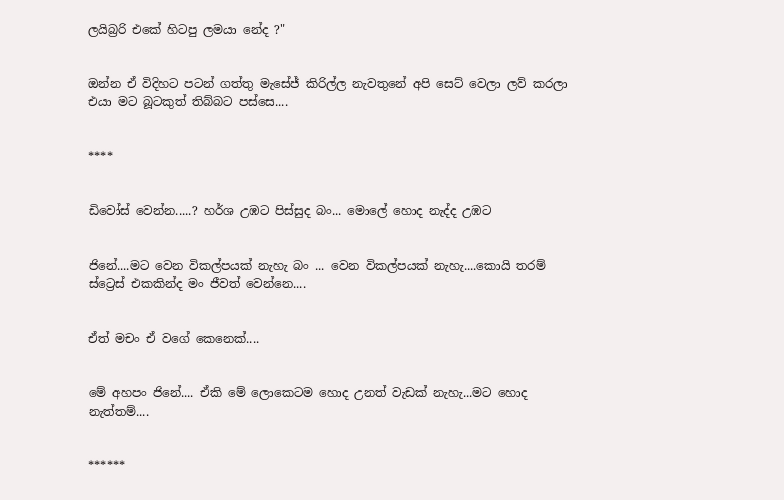ලයිබ්‍රරි එකේ හිටපු ලමයා නේද ?"


ඔන්න ඒ විදිහට පටන් ගත්තු මැසේජ් කිරිල්ල නැවතුනේ අපි සෙට් වෙලා ලව් කරලා එයා මට බූටකුත් තිබ්බට පස්සෙ....


****


ඩිවෝස් වෙන්න.....? හර්ශ උඹට පිස්සුද බං... මොලේ හොද නැද්ද උඹට


ජිනේ....මට වෙන විකල්පයක් නැහැ බං ... වෙන විකල්පයක් නැහැ....කොයි තරම් ස්ට්‍රෙස් එකකින්ද මං ජීවත් වෙන්නෙ....


ඒත් මචං ඒ වගේ කෙනෙක්....


මේ අහපං ජිනේ.... ඒකි මේ ලොකෙටම හොද උනත් වැඩක් නැහැ...මට හොද නැත්තම්....


******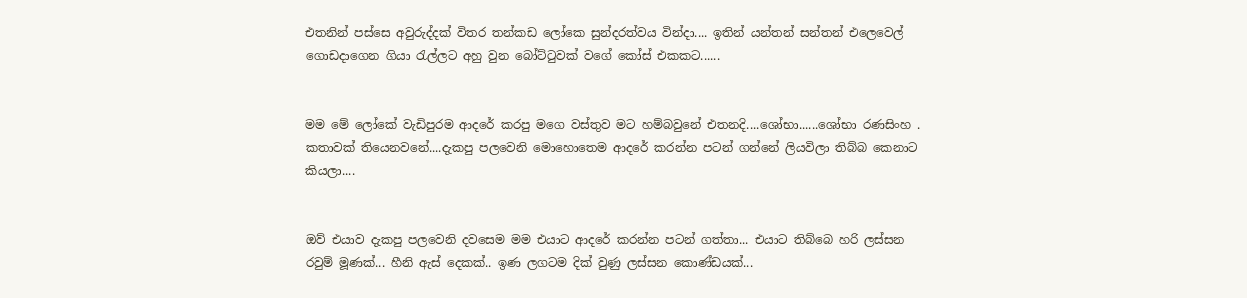එතනින් පස්සෙ අවුරුද්දක් විතර තන්කඩ ලෝකෙ සුන්දරත්වය වින්දා.... ඉතින් යන්තන් සන්තන් එලෙවෙල් ගොඩදාගෙන ගියා රැල්ලට අහු වුන බෝට්ටුවක් වගේ කෝස් එකකට......


මම මේ ලෝකේ වැඩිපුරම ආදරේ කරපු මගෙ වස්තුව මට හම්බවුනේ එතනදි....ශෝභා......ශෝභා රණසිංහ . කතාවක් තියෙනවනේ....දැකපු පලවෙනි මොහොතෙම ආදරේ කරන්න පටන් ගන්නේ ලියවිලා තිබ්බ කෙනාට කියලා....


ඔව් එයාව දැකපු පලවෙනි දවසෙම මම එයාට ආදරේ කරන්න පටන් ගත්තා... එයාට තිබ්බෙ හරි ලස්සන රවුම් මූණක්... හීනි ඇස් දෙකක්.. ඉණ ලගටම දික් වුණු ලස්සන කොණ්ඩයක්...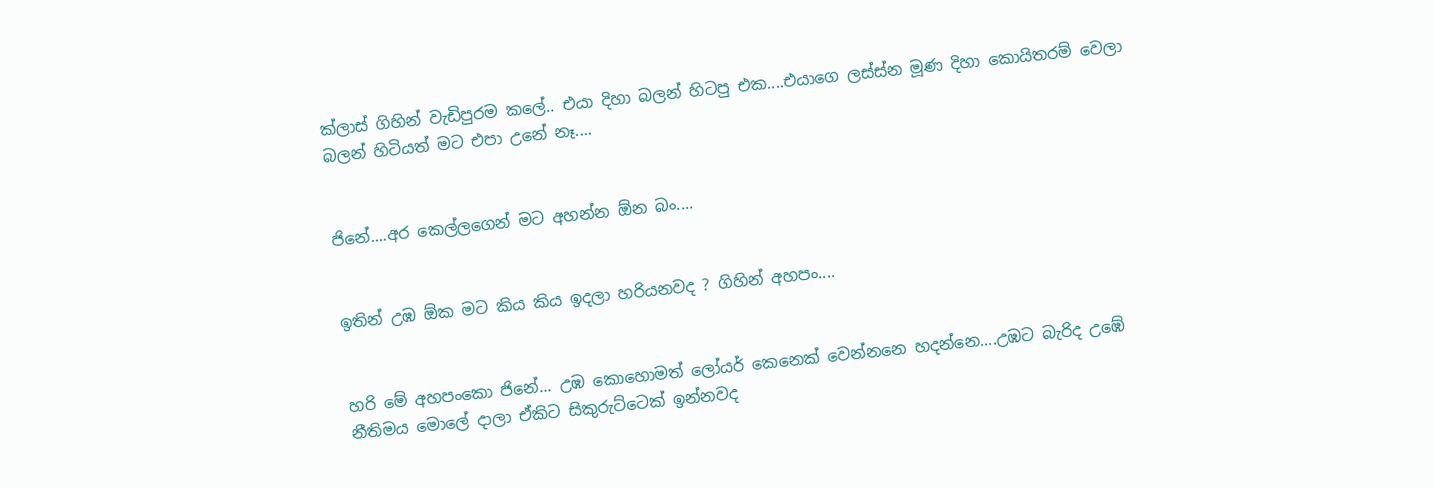ක්ලාස් ගිහින් වැඩිපුරම කලේ.. එයා දිහා බලන් හිටපු එක....එයාගෙ ලස්ස්න මූණ දිහා කොයිතරම් වෙලා බලන් හිටියත් මට එපා උනේ නෑ....


ජිනේ....අර කෙල්ලගෙන් මට අහන්න ඕන බං....


ඉතින් උඹ ඕක මට කිය කිය ඉදලා හරියනවද ? ගිහින් අහපං....


හරි මේ අහපංකො ජිනේ... උඹ කොහොමත් ලෝයර් කෙනෙක් වෙන්නනෙ හදන්නෙ....උඹට බැරිද උඹේ නීතිමය මොලේ දාලා ඒකිට සිකුරුට්ටෙක් ඉන්නවද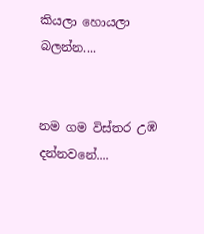කියලා හොයලා බලන්න....


නම ගම විස්තර උඹ දන්නවනේ....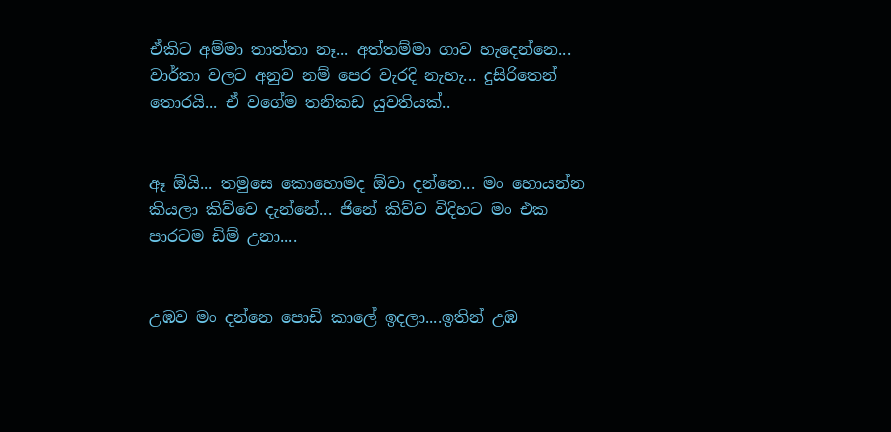ඒකිට අම්මා තාත්තා නෑ... අත්තම්මා ගාව හැදෙන්නෙ... වාර්තා වලට අනුව නම් පෙර වැරදි නැහැ... දුසිරිතෙන් තොරයි... ඒ වගේම තනිකඩ යුවතියක්..


ඈ ඕයි... තමුසෙ කොහොමද ඕවා දන්නෙ... මං හොයන්න කියලා කිව්වෙ දැන්නේ... ජිනේ කිව්ව විදිහට මං එක පාරටම ඩිම් උනා....


උඹව මං දන්නෙ පොඩි කාලේ ඉදලා....ඉතින් උඹ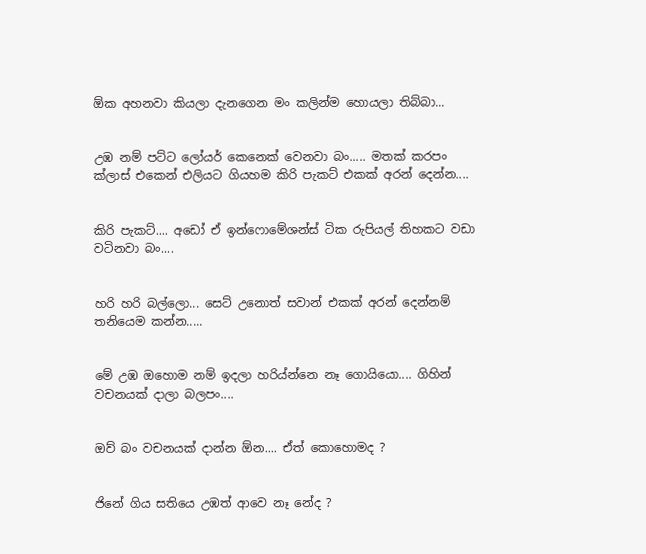ඕක අහනවා කියලා දැනගෙන මං කලින්ම හොයලා තිබ්බා...


උඹ නම් පට්ට ලෝයර් කෙනෙක් වෙනවා බං..... මතක් කරපං ක්ලාස් එකෙන් එලියට ගියහම කිරි පැකට් එකක් අරන් දෙන්න....


කිරි පැකට්.... අඩෝ ඒ ඉන්ෆොමේශන්ස් ටික රුපියල් තිහකට වඩා වටිනවා බං....


හරි හරි බල්ලො... සෙට් උනොත් සවාන් එකක් අරන් දෙන්නම් තනියෙම කන්න.....


මේ උඹ ඔහොම නම් ඉදලා හරිය්න්නෙ නෑ ගොයියො.... ගිහින් වචනයක් දාලා බලපං....


ඔව් බං වචනයක් දාන්න ඕන.... ඒත් කොහොමද ?


ජිනේ ගිය සතියෙ උඹත් ආවෙ නෑ නේද ?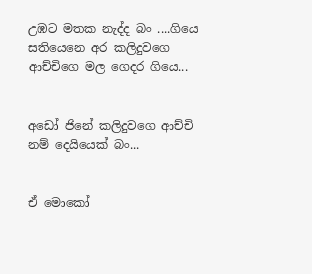උඹට මතක නැද්ද බං ....ගියෙ සතියෙනෙ අර කලිදුවගෙ ආච්චිගෙ මල ගෙදර ගියෙ...


අඩෝ ජිනේ කලිදුවගෙ ආච්චි නම් දෙයියෙක් බං...


ඒ මොකෝ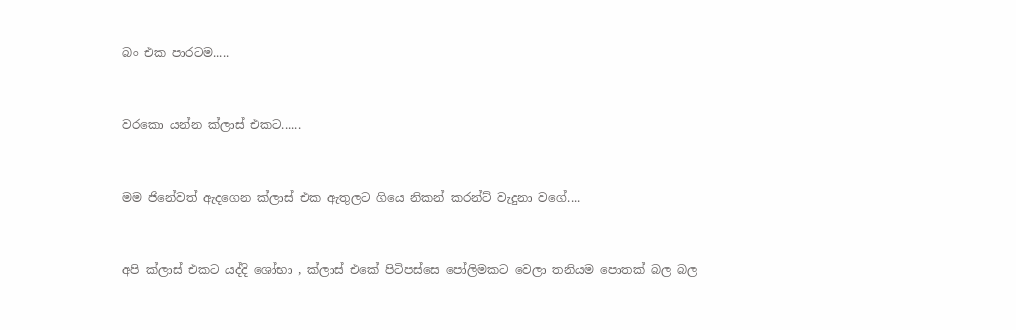බං එක පාරටම.....


වරකො යන්න ක්ලාස් එකට......


මම ජිනේවත් ඇදගෙන ක්ලාස් එක ඇතුලට ගියෙ නිකන් කරන්ට් වැදුනා වගේ....


අපි ක්ලාස් එකට යද්දි ශෝභා , ක්ලාස් එකේ පිටිපස්සෙ පෝලිමකට වෙලා තනියම පොතක් බල බල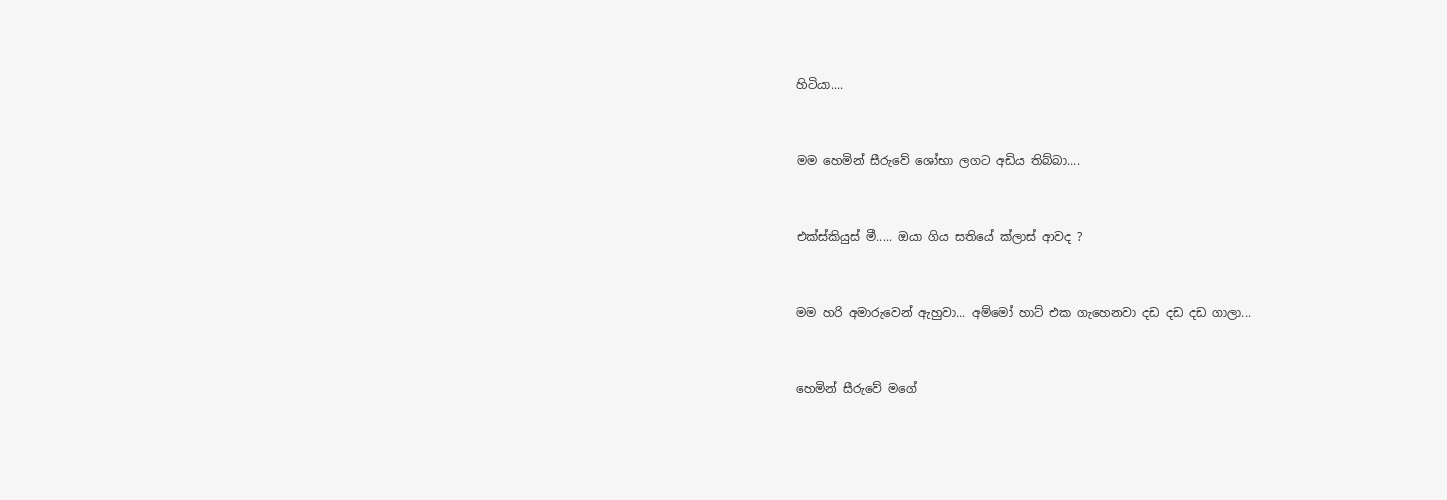හිටියා....


මම හෙමින් සීරුවේ ශෝභා ලගට අඩිය තිබ්බා....


එක්ස්කියුස් මී..... ඔයා ගිය සතියේ ක්ලාස් ආවද ?


මම හරි අමාරුවෙන් ඇහුවා... අම්මෝ හාට් එක ගැහෙනවා දඩ දඩ දඩ ගාලා...


හෙමින් සීරුවේ මගේ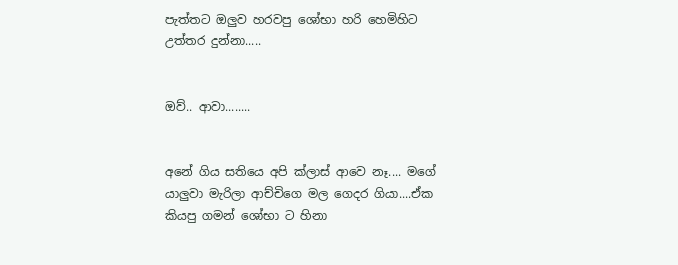පැත්තට ඔලුව හරවපු ශෝභා හරි හෙමිහිට උත්තර දුන්නා.....


ඔව්.. ආවා........


අනේ ගිය සතියෙ අපි ක්ලාස් ආවෙ නෑ.... මගේ යාලුවා මැරිලා ආච්චිගෙ මල ගෙදර ගියා....ඒක කියපු ගමන් ශෝභා ට හිනා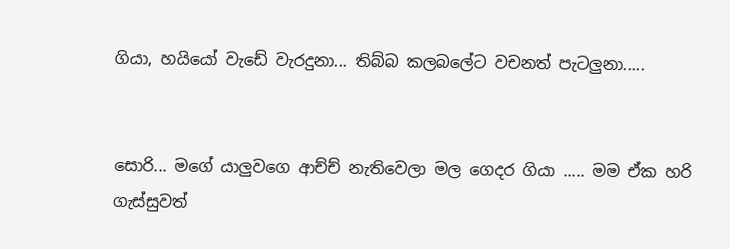ගියා, හයියෝ වැඩේ වැරදුනා... තිබ්බ කලබලේට වචනත් පැටලුනා.....


සොරි... මගේ යාලුවගෙ ආච්ච් නැතිවෙලා මල ගෙදර ගියා ..... මම ඒක හරි ගැස්සුවත්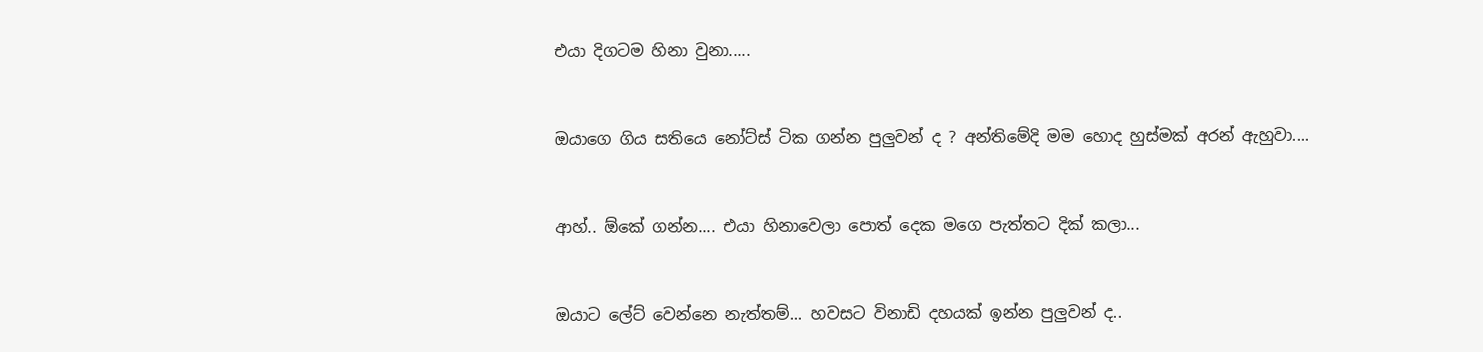එයා දිගටම හිනා වුනා.....


ඔයාගෙ ගිය සතියෙ නෝට්ස් ටික ගන්න පුලුවන් ද ? අන්තිමේදි මම හොද හුස්මක් අරන් ඇහුවා....


ආහ්.. ඕකේ ගන්න.... එයා හිනාවෙලා පොත් දෙක මගෙ පැත්තට දික් කලා...


ඔයාට ලේට් වෙන්නෙ නැත්තම්... හවසට විනාඩි දහයක් ඉන්න පුලුවන් ද..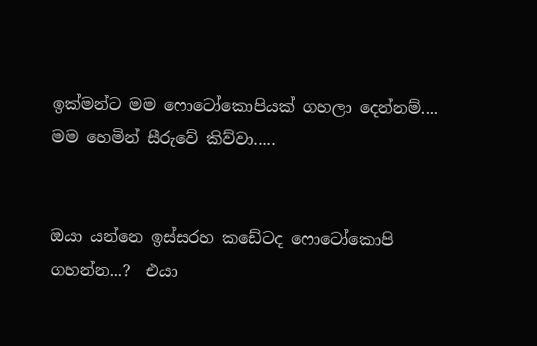ඉක්මන්ට මම ෆොටෝකොපියක් ගහලා දෙන්නම්.... මම හෙමින් සීරුවේ කිව්වා.....


ඔයා යන්නෙ ඉස්සරහ කඩේටද ෆොටෝකොපි ගහන්න...?  එයා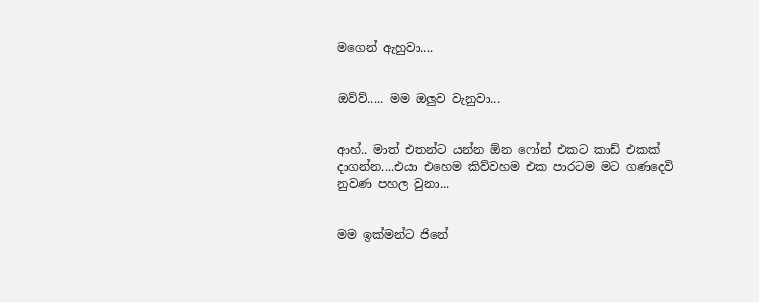මගෙන් ඇහුවා....


ඔව්ව්..... මම ඔලුව වැනුවා...


ආහ්.. මාත් එතන්ට යන්න ඕන ෆෝන් එකට කාඩ් එකක් දාගන්න....එයා එහෙම කිව්වහම එක පාරටම මට ගණදෙවි නුවණ පහල වුනා...


මම ඉක්මන්ට ජිනේ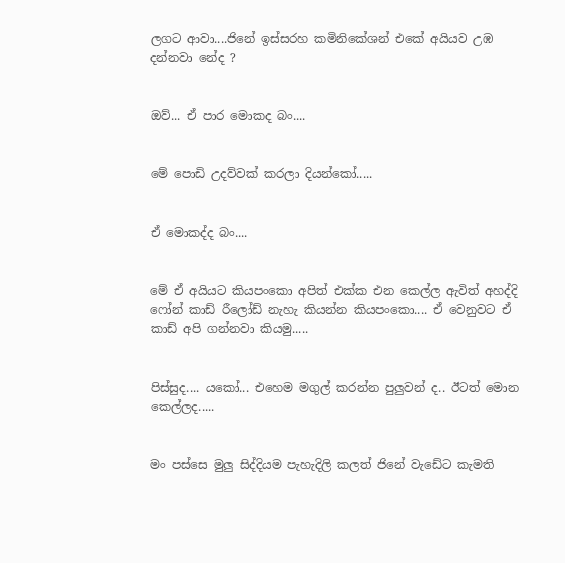ලගට ආවා....ජිනේ ඉස්සරහ කමිනිකේශන් එකේ අයියව උඹ දන්නවා නේද ?


ඔව්... ඒ පාර මොකද බං....


මේ පොඩි උදව්වක් කරලා දියන්කෝ.....


ඒ මොකද්ද බං....


මේ ඒ අයියට කියපංකො අපිත් එක්ක එන කෙල්ල ඇවිත් අහද්දි ෆෝන් කාඩ් රීලෝඩ් නැහැ කියන්න කියපංකො.... ඒ වෙනුවට ඒ කාඩ් අපි ගන්නවා කියමු.....


පිස්සුද.... යකෝ... එහෙම මගුල් කරන්න පුලුවන් ද.. ඊටත් මොන කෙල්ලද.....


මං පස්සෙ මුලු සිද්දියම පැහැදිලි කලත් ජිනේ වැඩේට කැමති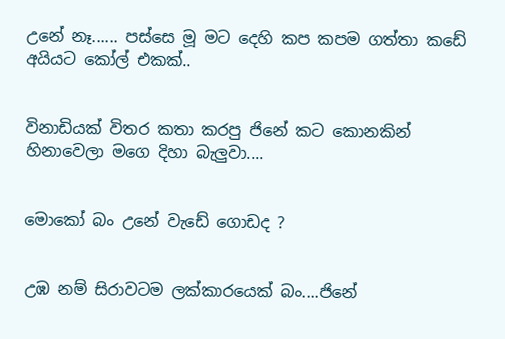උනේ නෑ...... පස්සෙ මූ මට දෙහි කප කපම ගත්තා කඩේ අයියට කෝල් එකක්..


විනාඩියක් විතර කතා කරපු ජිනේ කට කොනකින් හිනාවෙලා මගෙ දිහා බැලුවා....


මොකෝ බං උනේ වැඩේ ගොඩද ?


උඹ නම් සිරාවටම ලක්කාරයෙක් බං....ජිනේ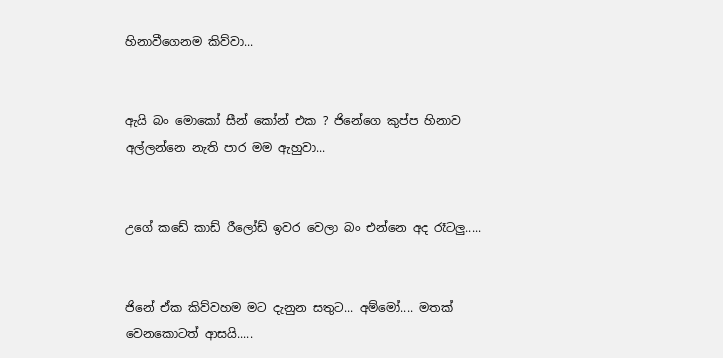හිනාවීගෙනම කිව්වා...


ඇයි බං මොකෝ සීන් කෝන් එක ? ජිනේගෙ කුප්ප හිනාව අල්ලන්නෙ නැති පාර මම ඇහුවා...


උගේ කඩේ කාඩ් රීලෝඩ් ඉවර වෙලා බං එන්නෙ අද රෑටලු.....


ජිනේ ඒක කිව්වහම මට දැනුන සතුට... අම්මෝ.... මතක් වෙනකොටත් ආසයි.....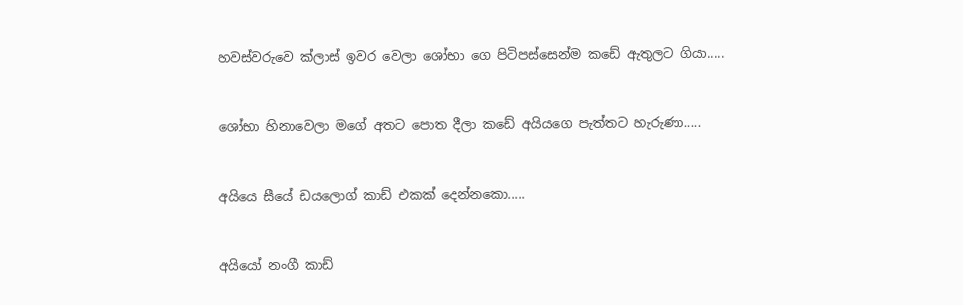හවස්වරුවෙ ක්ලාස් ඉවර වෙලා ශෝභා ගෙ පිටිපස්සෙන්ම කඩේ ඇතුලට ගියා.....


ශෝභා හිනාවෙලා මගේ අතට පොත දීලා කඩේ අයියගෙ පැත්තට හැරුණා.....


අයියෙ සීයේ ඩයලොග් කාඩ් එකක් දෙන්නකො.....


අයියෝ නංගී කාඩ්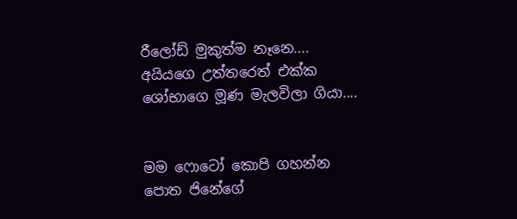රීලෝඩ් මුකුත්ම නෑනෙ.... අයියගෙ උත්තරෙත් එක්ක ශෝභාගෙ මූණ මැලවිලා ගියා....


මම ෆොටෝ කොපි ගහන්න පොත ජිනේගේ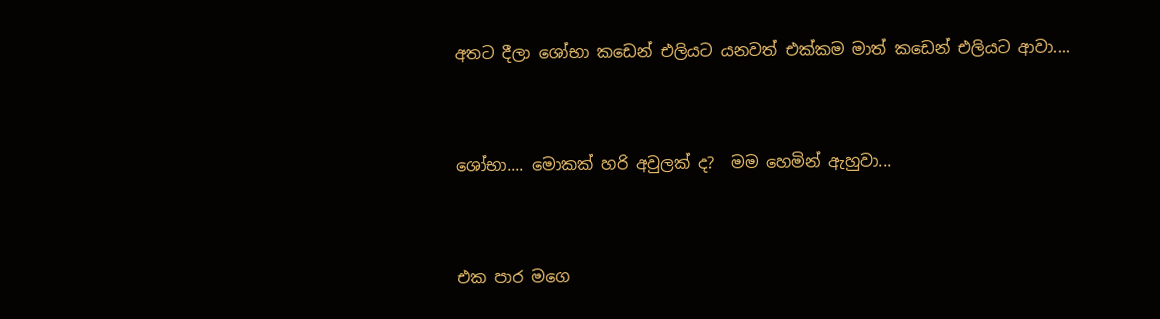අතට දීලා ශෝභා කඩෙන් එලියට යනවත් එක්කම මාත් කඩෙන් එලියට ආවා....


ශෝභා.... මොකක් හරි අවුලක් ද?  මම හෙමින් ඇහුවා...


එක පාර මගෙ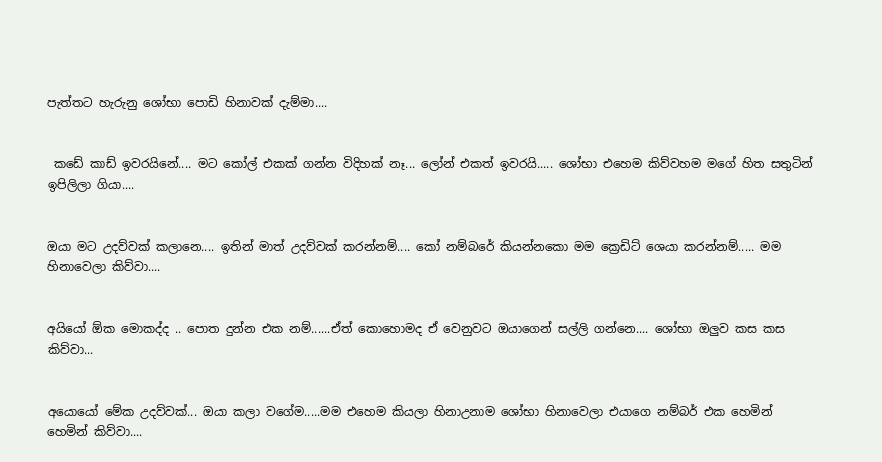පැත්තට හැරුනු ශෝභා පොඩි හිනාවක් දැම්මා....


 කඩේ කාඩ් ඉවරයිනේ.... මට කෝල් එකක් ගන්න විදිහක් නෑ... ලෝන් එකත් ඉවරයි..... ශෝභා එහෙම කිව්වහම මගේ හිත සතුටින් ඉපිලිලා ගියා....


ඔයා මට උදව්වක් කලානෙ.... ඉතින් මාත් උදව්වක් කරන්නම්.... කෝ නම්බරේ කියන්නකො මම ක්‍රෙඩිට් ශෙයා කරන්නම්..... මම හිනාවෙලා කිව්වා....


අයියෝ ඕක මොකද්ද .. පොත දුන්න එක නම්......ඒත් කොහොමද ඒ වෙනුවට ඔයාගෙන් සල්ලි ගන්නෙ.... ශෝභා ඔලුව කස කස කිව්වා...


අයොයෝ මේක උදව්වක්... ඔයා කලා වගේම.....මම එහෙම කියලා හිනාඋනාම ශෝභා හිනාවෙලා එයාගෙ නම්බර් එක හෙමින් හෙමින් කිව්වා....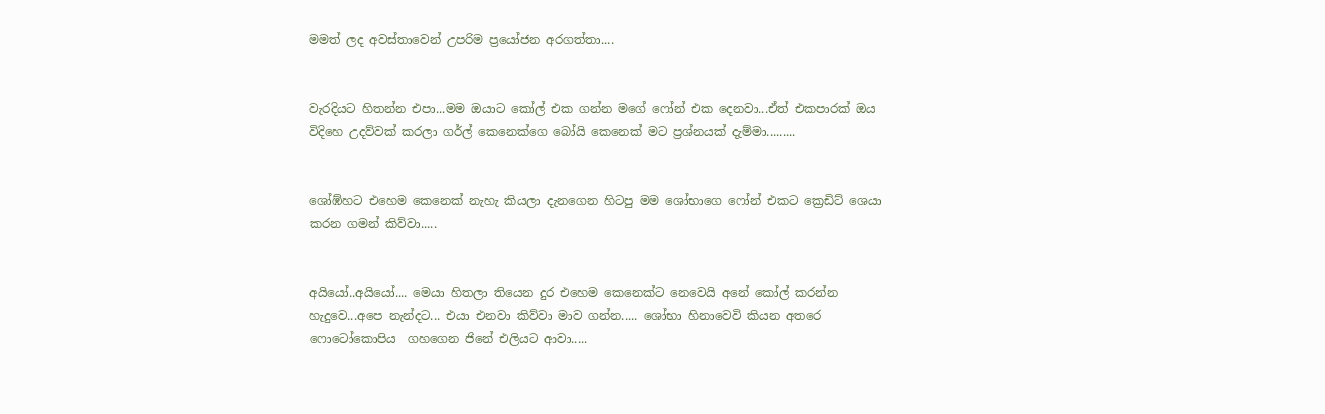මමත් ලද අවස්තාවෙන් උපරිම ප්‍රයෝජන අරගත්තා....


වැරදියට හිතන්න එපා...මම ඔයාට කෝල් එක ගන්න මගේ ෆෝන් එක දෙනවා...ඒත් එකපාරක් ඔය විදිහෙ උදව්වක් කරලා ගර්ල් කෙනෙක්ගෙ බෝයි කෙනෙක් මට ප්‍රශ්නයක් දැම්මා.........


ශෝඹ්හට එහෙම කෙනෙක් නැහැ කියලා දැනගෙන හිටපු මම ශෝභාගෙ ෆෝන් එකට ක්‍රෙඩිට් ශෙයා කරන ගමන් කිව්වා.....


අයියෝ..අයියෝ.... මෙයා හිතලා තියෙන දුර එහෙම කෙනෙක්ට නෙවෙයි අනේ කෝල් කරන්න හැදුවෙ...අපෙ නැන්දට... එයා එනවා කිව්වා මාව ගන්න..... ශෝභා හිනාවෙවි කියන අතරෙ ෆොටෝකොපිය  ගහගෙන ජිනේ එලියට ආවා.....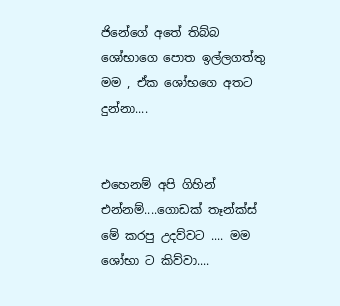ජිනේගේ අතේ තිබ්බ ශෝභාගෙ පොත ඉල්ලගත්තු මම , ඒක ශෝභගෙ අතට දුන්නා....


එහෙනම් අපි ගිහින් එන්නම්....ගොඩක් තෑන්ක්ස් මේ කරපු උදව්වට .... මම ශෝභා ට කිව්වා....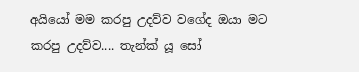අයියෝ මම කරපු උදව්ව වගේද ඔයා මට කරපු උදව්ව.... තැන්ක් යූ සෝ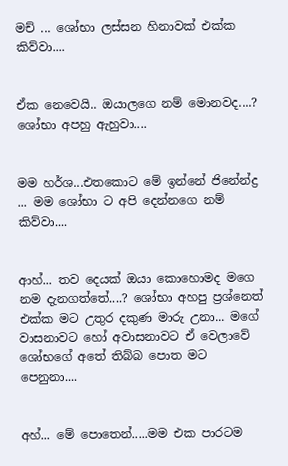මච් ... ශෝභා ලස්සන හිනාවක් එක්ක කිව්වා....


ඒක නෙවෙයි.. ඔයාලගෙ නම් මොනවද....? ශෝභා අපහු ඇහුවා....


මම හර්ශ...එතකොට මේ ඉන්නේ ජිනේන්ද්‍ර ... මම ශෝභා ට අපි දෙන්නගෙ නම් කිව්වා....


ආහ්... තව දෙයක් ඔයා කොහොමද මගෙ නම දැනගත්තේ....? ශෝභා අහපු ප්‍රශ්නෙත් එක්ක මට උතුර දකුණ මාරු උනා... මගේ වාසනාවට හෝ අවාසනාවට ඒ වෙලාවේ ශෝභගේ අතේ තිබ්බ පොත මට පෙනුනා....


අහ්... මේ පොතෙන්.....මම එක පාරටම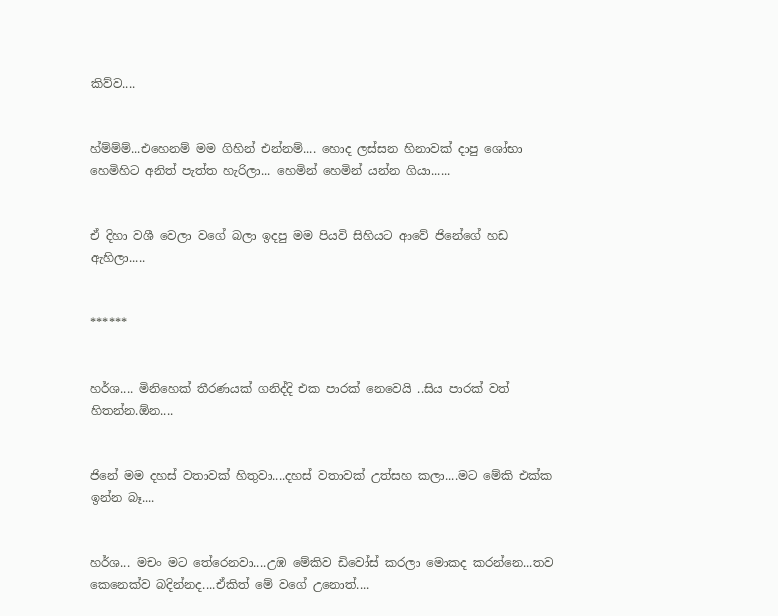කිව්ව....


හ්ම්ම්ම්...එහෙනම් මම ගිහින් එන්නම්.... හොද ලස්සන හිනාවක් දාපු ශෝභා හෙමිහිට අනිත් පැත්ත හැරිලා... හෙමින් හෙමින් යන්න ගියා......


ඒ දිහා වශී වෙලා වගේ බලා ඉදපු මම පියවි සිහියට ආවේ ජිනේගේ හඩ ඇහිලා.....


******


හර්ශ.... මිනිහෙක් තීරණයක් ගනිද්දි එක පාරක් නෙවෙයි ..සිය පාරක් වත් හිතන්න.ඕන....


ජිනේ මම දහස් වතාවක් හිතුවා....දහස් වතාවක් උත්සහ කලා....මට මේකි එක්ක ඉන්න බෑ....


හර්ශ... මචං මට තේරෙනවා....උඹ මේකිව ඩිවෝස් කරලා මොකද කරන්නෙ...තව කෙනෙක්ව බදින්නද....ඒකිත් මේ වගේ උනොත්....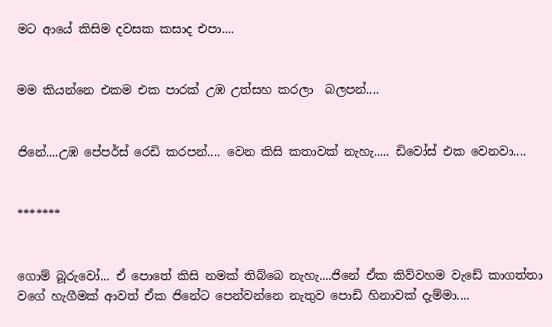මට ආයේ කිසිම දවසක කසාද එපා....


මම කියන්නෙ එකම එක පාරක් උඹ උත්සහ කරලා  බලපන්....


ජිනේ....උඹ පේපර්ස් රෙඩි කරපන්.... වෙන කිසි කතාවක් නැහැ..... ඩිවෝස් එක වෙනවා....


*******


ගොම් බූරුවෝ... ඒ පොතේ කිසි නමක් තිබ්බෙ නැහැ....ජිනේ ඒක කිව්වහම වැඩේ කාගත්තා වගේ හැගීමක් ආවත් ඒක ජිනේට පෙන්වන්නෙ නැතුව පොඩි හිනාවක් දැම්මා....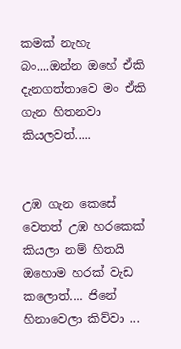කමක් නැහැ බං....ඔන්න ඔහේ ඒකි දැනගත්තාවෙ මං ඒකි ගැන හිතනවා කියලවත්.....


උඹ ගැන කෙසේ වෙතත් උඹ හරකෙක් කියලා නම් හිතයි ඔහොම හරක් වැඩ කලොත්.... ජිනේ හිනාවෙලා කිව්වා ...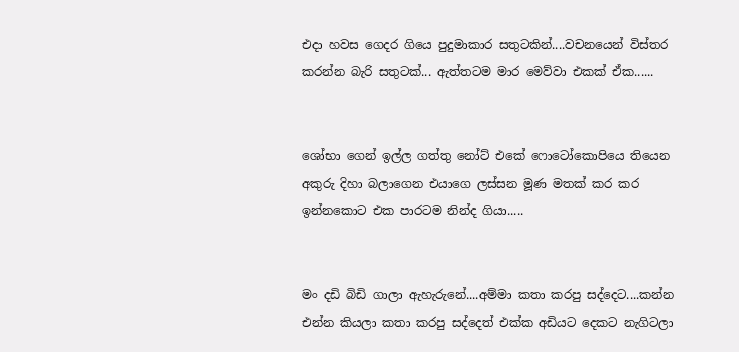එදා හවස ගෙදර ගියෙ පුදුමාකාර සතුටකින්....වචනයෙන් විස්තර කරන්න බැරි සතුටක්... ඇත්තටම මාර මෙව්වා එකක් ඒක......


ශෝභා ගෙන් ඉල්ල ගත්තු නෝට් එකේ ෆොටෝකොපියෙ තියෙන අකුරු දිහා බලාගෙන එයාගෙ ලස්සන මූණ මතක් කර කර ඉන්නකොට එක පාරටම නින්ද ගියා.....


මං දඩි බිඩි ගාලා ඇහැරුනේ....අම්මා කතා කරපු සද්දෙට....කන්න එන්න කියලා කතා කරපු සද්දෙත් එක්ක අඩියට දෙකට නැගිටලා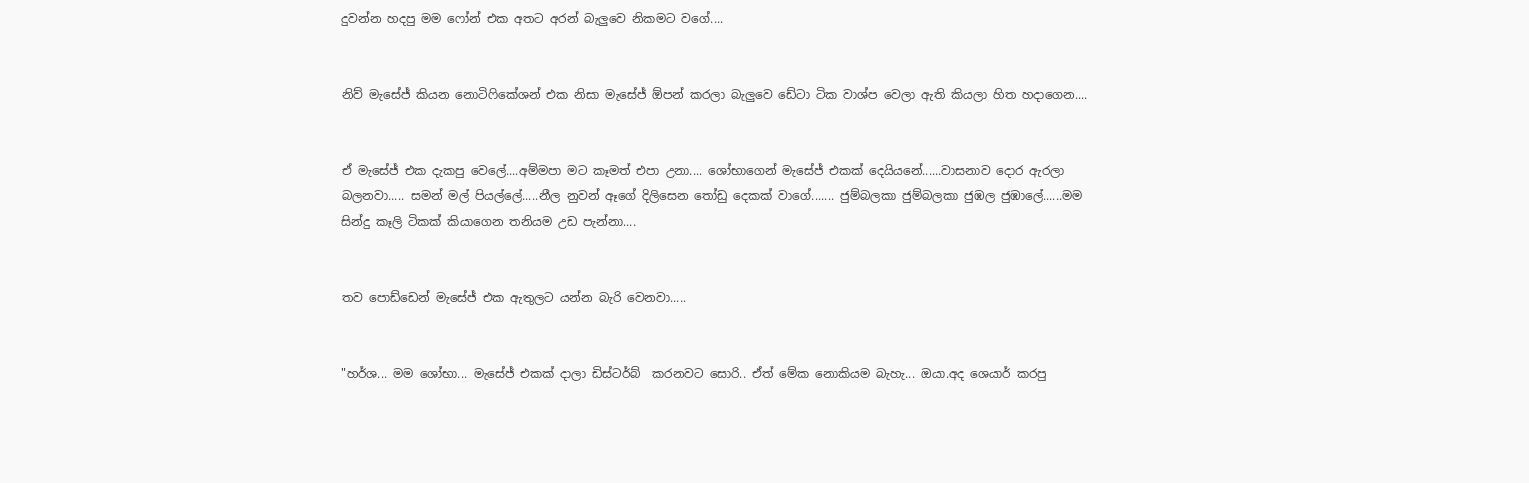දුවන්න හදපු මම ෆෝන් එක අතට අරන් බැලුවෙ නිකමට වගේ....


නිව් මැසේජ් කියන නොටිෆිකේශන් එක නිසා මැසේජ් ඕපන් කරලා බැලුවෙ ඩේටා ටික වාශ්ප වෙලා ඇති කියලා හිත හදාගෙන....


ඒ මැසේජ් එක දැකපු වෙලේ....අම්මපා මට කෑමත් එපා උනා.... ශෝභාගෙන් මැසේජ් එකක් දෙයියනේ......වාසනාව දොර ඇරලා බලනවා..... සමන් මල් පියල්ලේ.....නීල නුවන් ඈගේ දිලිසෙන තෝඩු දෙකක් වාගේ....... ජුම්බලකා ජුම්බලකා ජුඹල ජුඹාලේ......මම සින්දු කෑලි ටිකක් කියාගෙන තනියම උඩ පැන්නා....


තව පොඩ්ඩෙන් මැසේජ් එක ඇතුලට යන්න බැරි වෙනවා.....


"හර්ශ... මම ශෝභා... මැසේජ් එකක් දාලා ඩිස්ටර්බ්  කරනවට සොරි.. ඒත් මේක නොකියම බැහැ... ඔයා.අද ශෙයාර් කරපු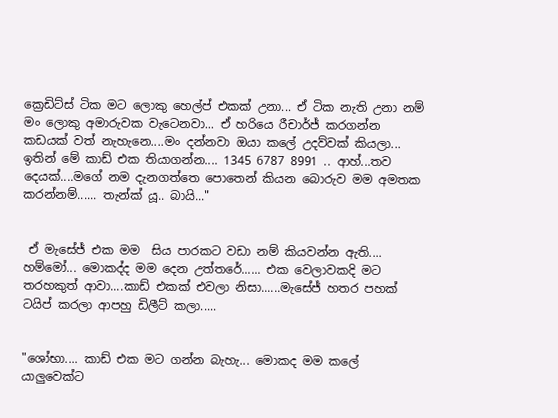ක්‍රෙඩිට්ස් ටික මට ලොකු හෙල්ප් එකක් උනා... ඒ ටික නැති උනා නම් මං ලොකු අමාරුවක වැටෙනවා... ඒ හරියෙ රීචාර්ජ් කරගන්න කඩයක් වත් නැහැනෙ....මං දන්නවා ඔයා කලේ උදව්වක් කියලා... ඉතින් මේ කාඩ් එක තියාගන්න.... 1345 6787 8991 .. ආහ්...තව දෙයක්....මගේ නම දැනගත්තෙ පොතෙන් කියන බොරුව මම අමතක කරන්නම්...... තැන්ක් යූ.. බායි..."


 ඒ මැසේජ් එක මම  සිය පාරකට වඩා නම් කියවන්න ඇති.... හම්මෝ... මොකද්ද මම දෙන උත්තරේ...... එක වෙලාවකදි මට තරහකුත් ආවා....කාඩ් එකක් එවලා නිසා......මැසේජ් හතර පහක් ටයිප් කරලා ආපහු ඩිලීට් කලා.....


"ශෝභා.... කාඩ් එක මට ගන්න බැහැ... මොකද මම කලේ යාලුවෙක්ට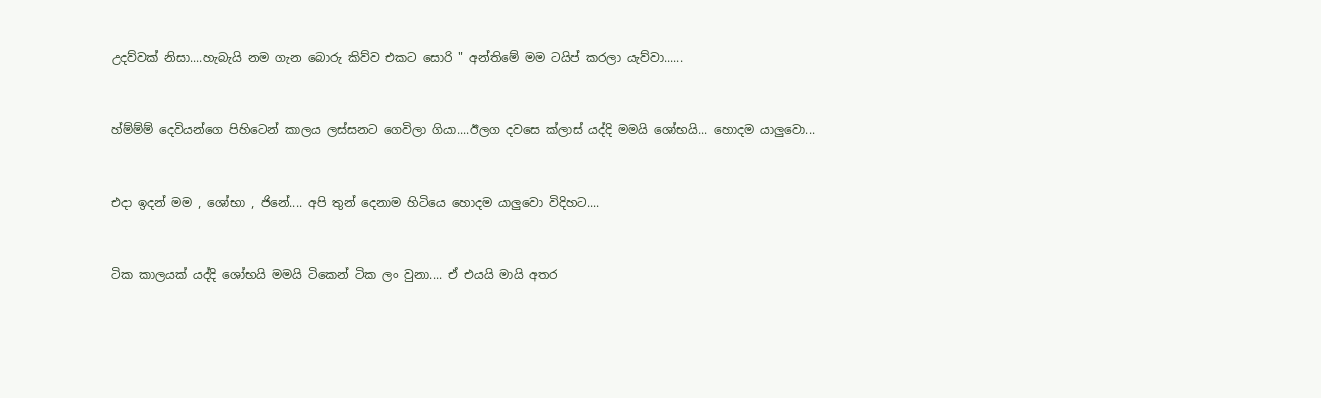උදව්වක් නිසා....හැබැයි නම ගැන බොරු කිව්ව එකට සොරි " අන්තිමේ මම ටයිප් කරලා යැව්වා......


හ්ම්ම්ම් දෙවියන්ගෙ පිහිටෙන් කාලය ලස්සනට ගෙවිලා ගියා....ඊලග දවසෙ ක්ලාස් යද්දි මමයි ශෝභයි... හොදම යාලුවො...


එදා ඉදන් මම , ශෝභා , ජිනේ.... අපි තුන් දෙනාම හිටියෙ හොදම යාලුවො විදිහට....


ටික කාලයක් යද්දි ශෝභයි මමයි ටිකෙන් ටික ලං වුනා.... ඒ එයයි මායි අතර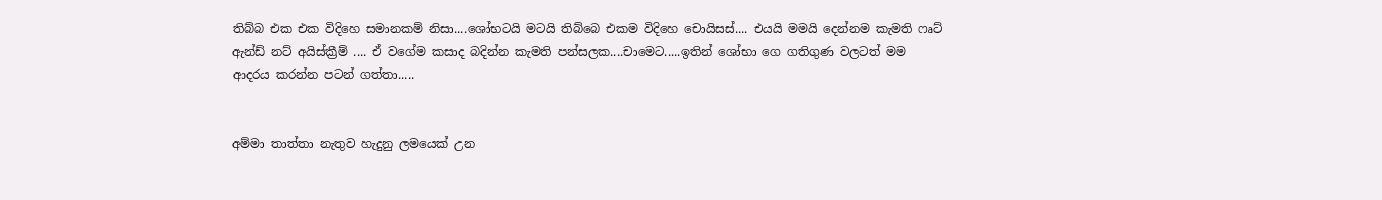තිබ්බ එක එක විදිහෙ සමානකම් නිසා....ශෝභටයි මටයි තිබ්බෙ එකම විදිහෙ චොයිසස්.... එයයි මමයි දෙන්නම කැමති ෆෘට් ඇන්ඩ් නට් අයිස්ක්‍රීම් .... ඒ වගේම කසාද බදින්න කැමති පන්සලක....චාමෙට.....ඉතින් ශෝභා ගෙ ගතිගුණ වලටත් මම ආදරය කරන්න පටන් ගත්තා.....


අම්මා තාත්තා නැතුව හැදුනු ලමයෙක් උන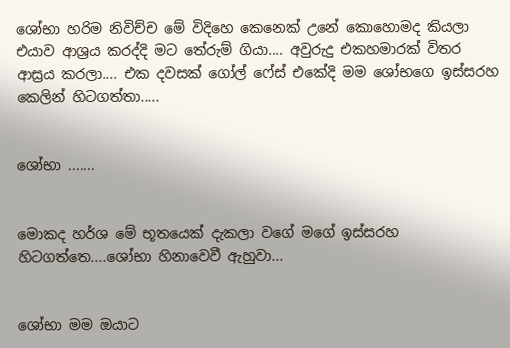ශෝභා හරිම නිවිච්ච මේ විදිහෙ කෙනෙක් උනේ කොහොමද කියලා එයාව ආශ්‍රය කරද්දි මට තේරුම් ගියා.... අවුරුදු එකහමාරක් විතර ආස්‍රය කරලා.... එක දවසක් ගෝල් ෆේස් එකේදි මම ශෝභගෙ ඉස්සරහ කෙලින් හිටගත්තා.....


ශෝභා .......


මොකද හර්ශ මේ භූතයෙක් දැකලා වගේ මගේ ඉස්සරහ හිටගත්තෙ....ශෝභා හිනාවෙවී ඇහුවා...


ශෝභා මම ඔයාට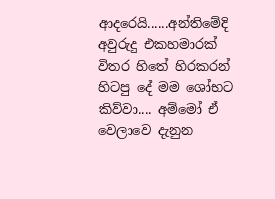ආදරෙයි......අන්තිමේදි අවුරුදු එකහමාරක් විතර හිතේ හිරකරන් හිටපු දේ මම ශෝභට කිව්වා.... අම්මෝ ඒ වෙලාවෙ දැනුන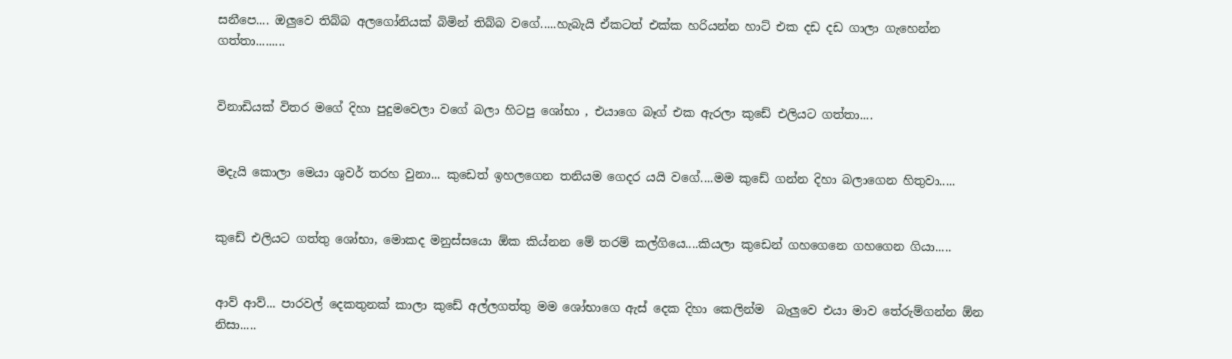සනීපෙ.... ඔලුවෙ තිබ්බ අලගෝනියක් බිමින් තිබ්බ වගේ.....හැබැයි ඒකටත් එක්ක හරියන්න හාට් එක දඩ දඩ ගාලා ගැහෙන්න ගත්තා.........


විනාඩියක් විතර මගේ දිහා පුදුමවෙලා වගේ බලා හිටපු ශෝභා , එයාගෙ බෑග් එක ඇරලා කුඩේ එලියට ගත්තා....


මදැයි කොලා මෙයා ශුවර් තරහ වුනා... කුඩෙත් ඉහලගෙන තනියම ගෙදර යයි වගේ....මම කුඩේ ගන්න දිහා බලාගෙන හිතුවා.....


කුඩේ එලියට ගත්තු ශෝභා, මොකද මනුස්සයො ඕක කිය්නන මේ තරම් කල්ගියෙ....කියලා කුඩෙන් ගහගෙනෙ ගහගෙන ගියා.....


ආව් ආව්... පාරවල් දෙකතුනක් කාලා කුඩේ අල්ලගත්තු මම ශෝභාගෙ ඇස් දෙක දිහා කෙලින්ම  බැලුවෙ එයා මාව තේරුම්ගන්න ඕන නිසා.....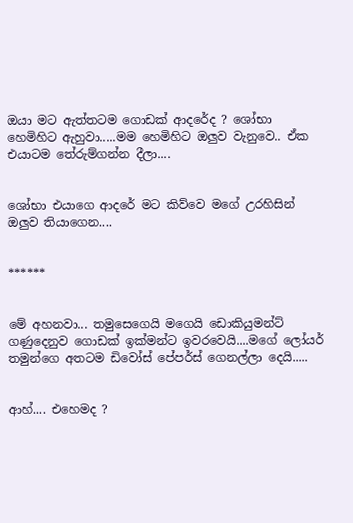ඔයා මට ඇත්තටම ගොඩක් ආදරේද ? ශෝභා හෙමිහිට ඇහුවා.....මම හෙමිහිට ඔලුව වැනුවෙ.. ඒක එයාටම තේරුම්ගන්න දීලා....


ශෝභා එයාගෙ ආදරේ මට කිව්වෙ මගේ උරහිසින් ඔලුව තියාගෙන....


******


මේ අහනවා... තමුසෙගෙයි මගෙයි ඩොකියුමන්ට් ගණුදෙනුව ගොඩක් ඉක්මන්ට ඉවරවෙයි....මගේ ලෝයර් තමුන්ගෙ අතටම ඩිවෝස් පේපර්ස් ගෙනල්ලා දෙයි.....


ආහ්.... එහෙමද ?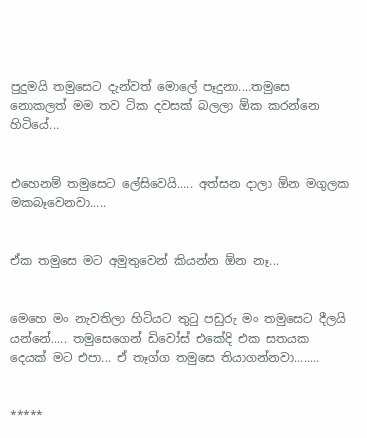පුදුමයි තමුසෙට දැන්වත් මොලේ පෑදුනා....තමුසෙ නොකලත් මම තව ටික දවසක් බලලා ඕක කරන්නෙ හිටියේ...


එහෙනම් තමුසෙට ලේසිවෙයි..... අත්සන දාලා ඕන මගුලක මකබෑවෙනවා.....


ඒක තමුසෙ මට අමුතුවෙන් කියන්න ඕන නෑ...


මෙහෙ මං නැවතිලා හිටියට තුටු පඩුරු මං තමුසෙට දීලයි යන්නේ..... තමුසෙගෙන් ඩිවෝස් එකේදි එක සතයක දෙයක් මට එපා... ඒ තෑග්ග තමුසෙ තියාගන්නවා........


*****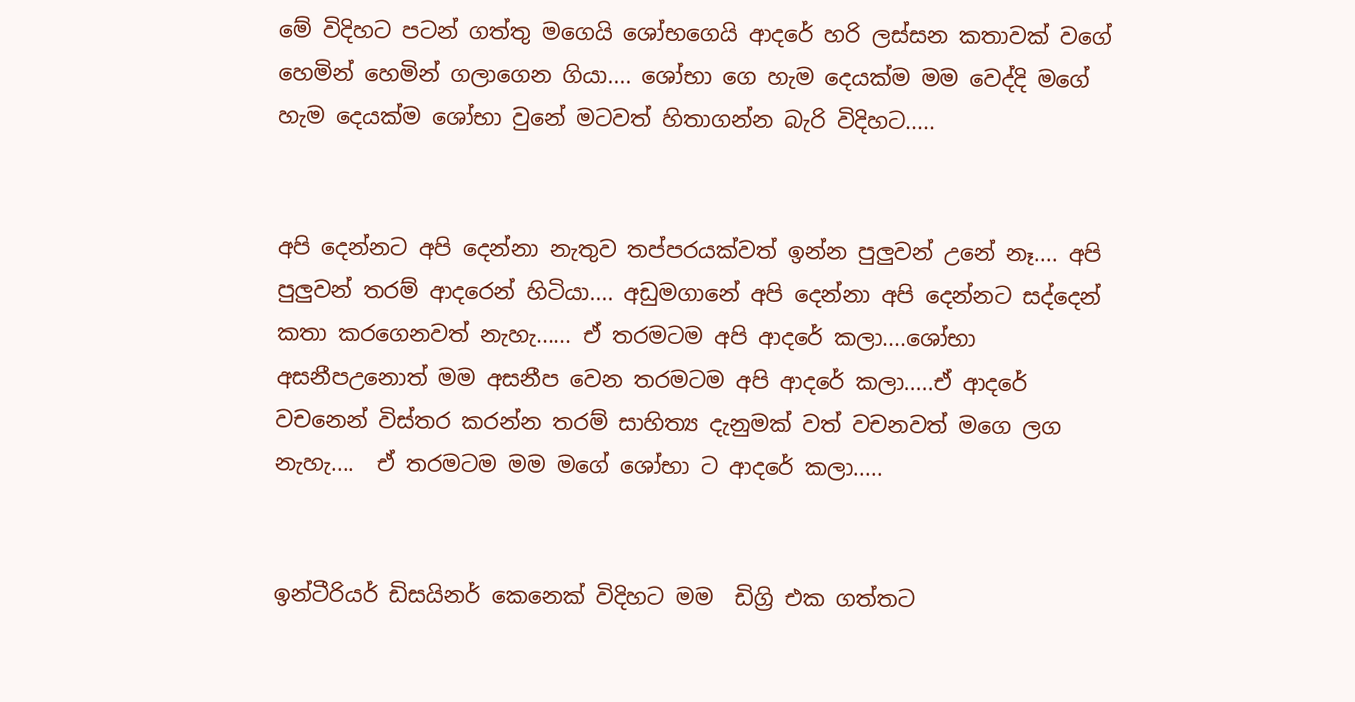මේ විදිහට පටන් ගත්තු මගෙයි ශෝභගෙයි ආදරේ හරි ලස්සන කතාවක් වගේ හෙමින් හෙමින් ගලාගෙන ගියා.... ශෝභා ගෙ හැම දෙයක්ම මම වෙද්දි මගේ හැම දෙයක්ම ශෝභා වුනේ මටවත් හිතාගන්න බැරි විදිහට.....


අපි දෙන්නට අපි දෙන්නා නැතුව තප්පරයක්වත් ඉන්න පුලුවන් උනේ නෑ.... අපි පුලුවන් තරම් ආදරෙන් හිටියා.... අඩුමගානේ අපි දෙන්නා අපි දෙන්නට සද්දෙන් කතා කරගෙනවත් නැහැ...... ඒ තරමටම අපි ආදරේ කලා....ශෝභා අසනීපඋනොත් මම අසනීප වෙන තරමටම අපි ආදරේ කලා.....ඒ ආදරේ වචනෙන් විස්තර කරන්න තරම් සාහිත්‍ය දැනුමක් වත් වචනවත් මගෙ ලග නැහැ....  ඒ තරමටම මම මගේ ශෝභා ට ආදරේ කලා.....


ඉන්ටීරියර් ඩිසයිනර් කෙනෙක් විදිහට මම  ඩිග්‍රි එක ගත්තට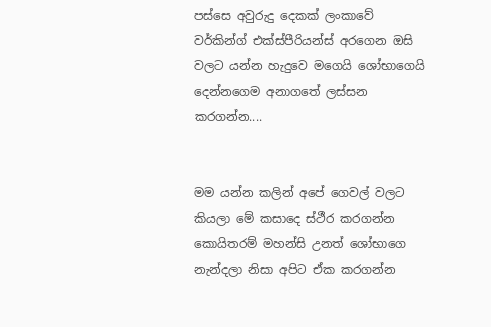පස්සෙ අවුරුදු දෙකක් ලංකාවේ වර්කින්ග් එක්ස්පීරියන්ස් අරගෙන ඔසි වලට යන්න හැදුවෙ මගෙයි ශෝභාගෙයි දෙන්නගෙම අනාගතේ ලස්සන කරගන්න....


මම යන්න කලින් අපේ ගෙවල් වලට කියලා මේ කසාදෙ ස්ථීර කරගන්න කොයිතරම් මහන්සි උනත් ශෝභාගෙ නැන්දලා නිසා අපිට ඒක කරගන්න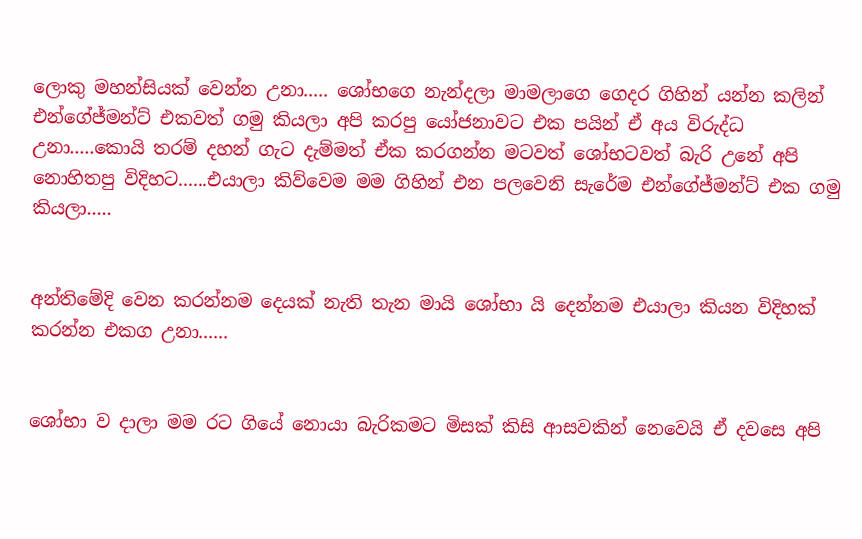ලොකු මහන්සියක් වෙන්න උනා..... ශෝභගෙ නැන්දලා මාමලාගෙ ගෙදර ගිහින් යන්න කලින් එන්ගේජ්මන්ට් එකවත් ගමු කියලා අපි කරපු යෝජනාවට එක පයින් ඒ අය විරුද්ධ උනා.....කොයි තරම් දහන් ගැට දැම්මත් ඒක කරගන්න මටවත් ශෝභටවත් බැරි උනේ අපි නොහිතපු විදිහට......එයාලා කිව්වෙම මම ගිහින් එන පලවෙනි සැරේම එන්ගේජ්මන්ට් එක ගමු කියලා.....


අන්තිමේදි වෙන කරන්නම දෙයක් නැති තැන මායි ශෝභා යි දෙන්නම එයාලා කියන විදිහක් කරන්න එකග උනා......


ශෝභා ව දාලා මම රට ගියේ නොයා බැරිකමට මිසක් කිසි ආසවකින් නෙවෙයි ඒ දවසෙ අපි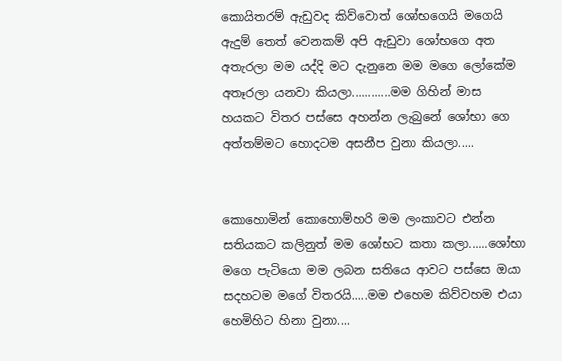කොයිතරම් ඇඩුවද කිව්වොත් ශෝභගෙයි මගෙයි ඇදුම් තෙත් වෙනකම් අපි ඇඩුවා ශෝභගෙ අත අතැරලා මම යද්දි මට දැනුනෙ මම මගෙ ලෝකේම අතෑරලා යනවා කියලා............මම ගිහින් මාස හයකට විතර පස්සෙ අහන්න ලැබුනේ ශෝභා ගෙ අත්තම්මට හොදටම අසනීප වුනා කියලා.....


කොහොමින් කොහොම්හරි මම ලංකාවට එන්න සතියකට කලිනුත් මම ශෝභට කතා කලා......ශෝභා මගෙ පැටියො මම ලබන සතියෙ ආවට පස්සෙ ඔයා සදහටම මගේ විතරයි.....මම එහෙම කිව්වහම එයා හෙමිහිට හිනා වුනා....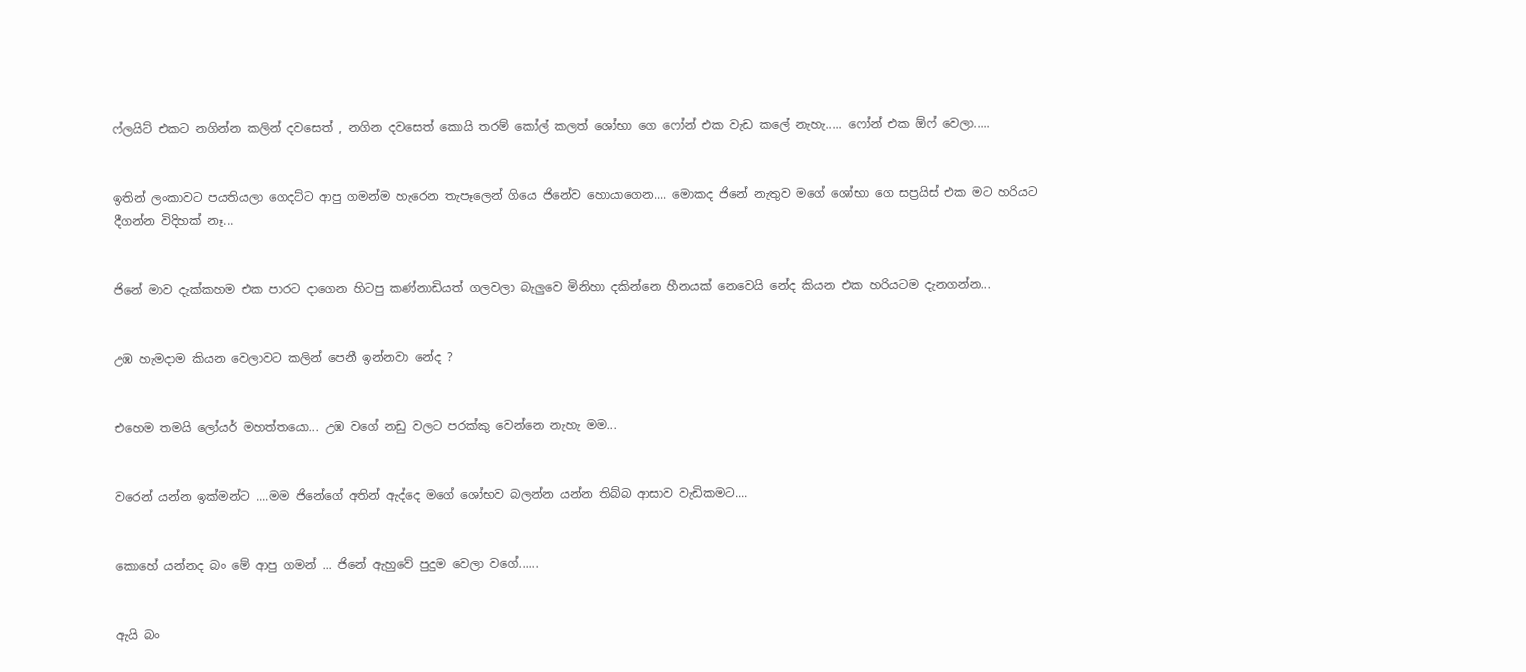ෆ්ලයිට් එකට නගින්න කලින් දවසෙත් , නගින දවසෙත් කොයි තරම් කෝල් කලත් ශෝභා ගෙ ෆෝන් එක වැඩ කලේ නැහැ..... ෆෝන් එක ඕෆ් වෙලා.....


ඉතින් ලංකාවට පයතියලා ගෙදට්ට ආපු ගමන්ම හැරෙන තැපෑලෙන් ගියෙ ජිනේව හොයාගෙන.... මොකද ජිනේ නැතුව මගේ ශෝභා ගෙ සප්‍රයිස් එක මට හරියට දීගන්න විදිහක් නෑ...


ජිනේ මාව දැක්කහම එක පාරට දාගෙන හිටපු කණ්නාඩියත් ගලවලා බැලුවෙ මිනිහා දකින්නෙ හීනයක් නෙවෙයි නේද කියන එක හරියටම දැනගන්න...


උඹ හැමදාම කියන වෙලාවට කලින් පෙනී ඉන්නවා නේද ?


එහෙම තමයි ලෝයර් මහත්තයො... උඹ වගේ නඩු වලට පරක්කු වෙන්නෙ නැහැ මම...


වරෙන් යන්න ඉක්මන්ට ....මම ජිනේගේ අතින් ඇද්දෙ මගේ ශෝභව බලන්න යන්න තිබ්බ ආසාව වැඩිකමට....


කොහේ යන්නද බං මේ ආපු ගමන් ... ජිනේ ඇහුවේ පුදුම වෙලා වගේ......


ඇයි බං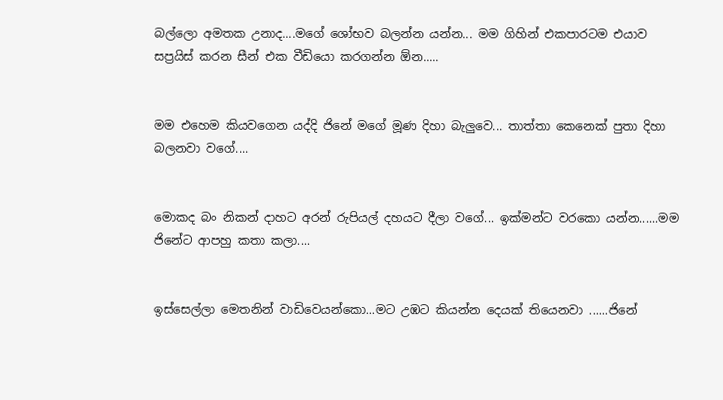බල්ලො අමතක උනාද....මගේ ශෝභව බලන්න යන්න... මම ගිහින් එකපාරටම එයාව සප්‍රයිස් කරන සීන් එක වීඩියො කරගන්න ඕන.....


මම එහෙම කියවගෙන යද්දි ජිනේ මගේ මූණ දිහා බැලුවෙ... තාත්තා කෙනෙක් පුතා දිහා බලනවා වගේ....


මොකද බං නිකන් දාහට අරන් රුපියල් දහයට දීලා වගේ... ඉක්මන්ට වරකො යන්න......මම ජිනේට ආපහු කතා කලා....


ඉස්සෙල්ලා මෙතනින් වාඩිවෙයන්කො...මට උඹට කියන්න දෙයක් තියෙනවා ......ජිනේ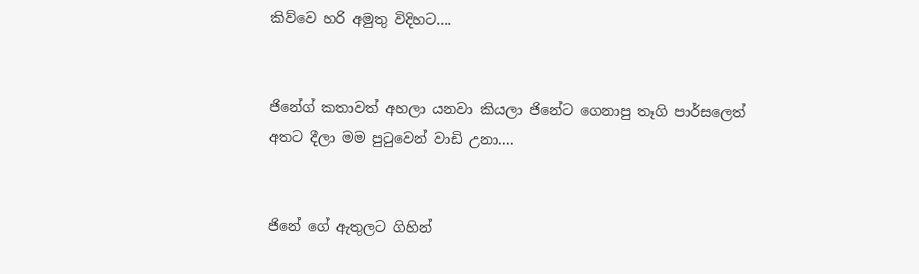කිව්වෙ හරි අමුතු විදිහට....


ජිනේග් කතාවත් අහලා යනවා කියලා ජිනේට ගෙනාපු තෑගි පාර්සලෙත් අතට දීලා මම පුටුවෙන් වාඩි උනා....


ජිනේ ගේ ඇතුලට ගිහින්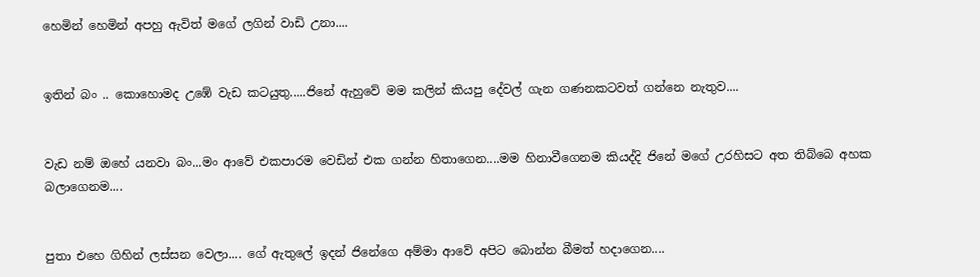හෙමින් හෙමින් අපහු ඇවිත් මගේ ලගින් වාඩි උනා....


ඉතින් බං .. කොහොමද උඹේ වැඩ කටයුතු.....ජිනේ ඇහුවේ මම කලින් කියපු දේවල් ගැන ගණනකටවත් ගන්නෙ නැතුව....


වැඩ නම් ඔහේ යනවා බං...මං ආවේ එකපාරම වෙඩින් එක ගන්න හිතාගෙන....මම හිනාවීගෙනම කියද්දි ජිනේ මගේ උරහිසට අත තිබ්බෙ අහක බලාගෙනම....


පුතා එහෙ ගිහින් ලස්සන වෙලා.... ගේ ඇතුලේ ඉදන් ජිනේගෙ අම්මා ආවේ අපිට බොන්න බීමත් හදාගෙන....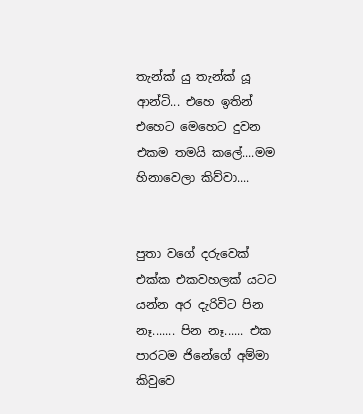තැන්ක් යු තැන්ක් යූ ආන්ටි... එහෙ ඉතින් එහෙට මෙහෙට දුවන එකම තමයි කලේ....මම හිනාවෙලා කිව්වා....


පුතා වගේ දරුවෙක් එක්ක එකවහලක් යටට යන්න අර දැරිවිට පින නෑ....... පින නෑ...... එක පාරටම ජිනේගේ අම්මා කිවුවෙ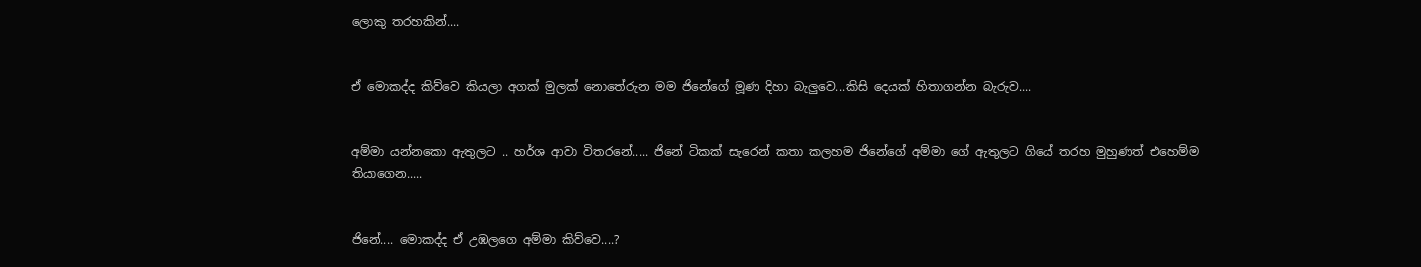ලොකු තරහකින්....


ඒ මොකද්ද කිව්වෙ කියලා අගක් මුලක් නොතේරුන මම ජිනේගේ මූණ දිහා බැලුවෙ...කිසි දෙයක් හිතාගන්න බැරුව....


අම්මා යන්නකො ඇතුලට .. හර්ශ ආවා විතරනේ..... ජිනේ ටිකක් සැරෙන් කතා කලහම ජිනේගේ අම්මා ගේ ඇතුලට ගියේ තරහ මුහුණත් එහෙම්ම තියාගෙන.....


ජිනේ.... මොකද්ද ඒ උඹලගෙ අම්මා කිව්වෙ....?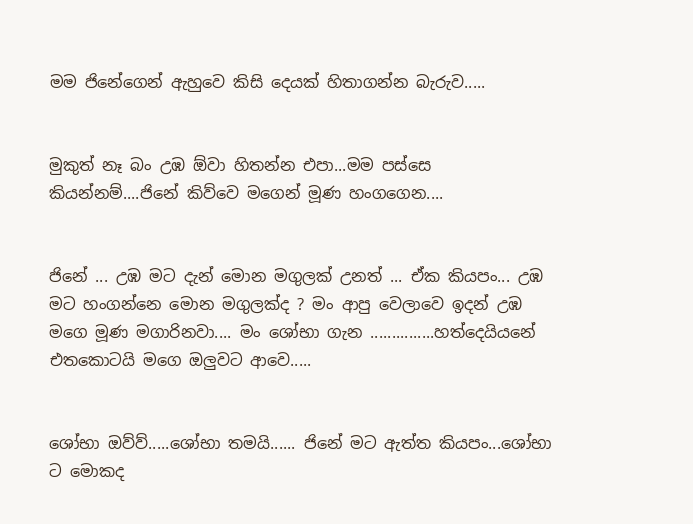මම ජිනේගෙන් ඇහුවෙ කිසි දෙයක් හිතාගන්න බැරුව.....


මුකුත් නෑ බං උඹ ඕවා හිතන්න එපා...මම පස්සෙ කියන්නම්....ජිනේ කිව්වෙ මගෙන් මූණ හංගගෙන....


ජිනේ ... උඹ මට දැන් මොන මගුලක් උනත් ... ඒක කියපං... උඹ මට හංගන්නෙ මොන මගුලක්ද ? මං ආපු වෙලාවෙ ඉදන් උඹ මගෙ මූණ මගාරිනවා.... මං ශෝභා ගැන ...............හත්දෙයියනේ එතකොටයි මගෙ ඔලුවට ආවෙ.....


ශෝභා ඔව්ව්.....ශෝභා තමයි...... ජිනේ මට ඇත්ත කියපං...ශෝභා ට මොකද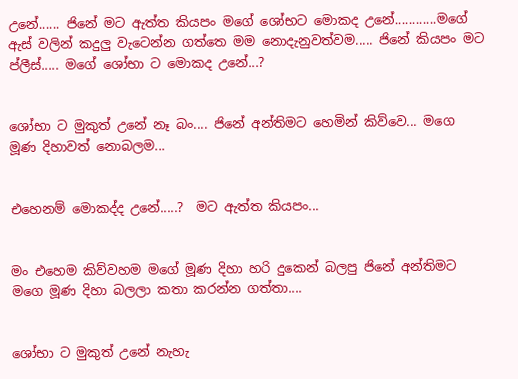උනේ...... ජිනේ මට ඇත්ත කියපං මගේ ශෝභට මොකද උනේ............මගේ ඇස් වලින් කදුලු වැටෙන්න ගත්තෙ මම නොදැනුවත්වම..... ජිනේ කියපං මට ප්ලීස්..... මගේ ශෝභා ට මොකද උනේ...?


ශෝභා ට මුකුත් උනේ නෑ බං.... ජිනේ අන්තිමට හෙමින් කිව්වෙ... මගෙ මූණ දිහාවත් නොබලම...


එහෙනම් මොකද්ද උනේ.....?  මට ඇත්ත කියපං...


මං එහෙම කිව්වහම මගේ මූණ දිහා හරි දුකෙන් බලපු ජිනේ අන්තිමට මගෙ මූණ දිහා බලලා කතා කරන්න ගත්තා....


ශෝභා ට මුකුත් උනේ නැහැ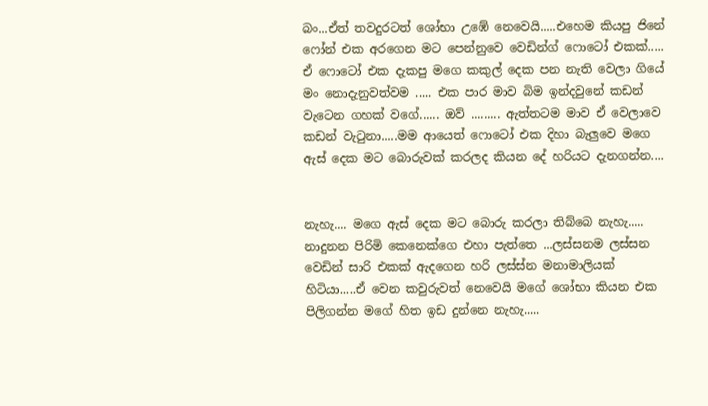බං...ඒත් තවදුරටත් ශෝභා උඹේ නෙවෙයි.....එහෙම කියපු ජිනේ ෆෝන් එක අරගෙන මට පෙන්නුවෙ වෙඩින්ග් ෆොටෝ එකක්..... ඒ ෆොටෝ එක දැකපු මගෙ කකුල් දෙක පන නැති වෙලා ගියේ මං නොදැනුවත්වම ..... එක පාර මාව බිම ඉන්දවුනේ කඩන් වැටෙන ගහක් වගේ...... ඔව් ......... ඇත්තටම මාව ඒ වෙලාවෙ කඩන් වැටුනා.....මම ආයෙත් ෆොටෝ එක දිහා බැලුවෙ මගෙ ඇස් දෙක මට බොරුවක් කරලද කියන දේ හරියට දැනගන්න....


නැහැ.... මගෙ ඇස් දෙක මට බොරු කරලා තිබ්බෙ නැහැ..... නාදුනන පිරිමි කෙනෙක්ගෙ එහා පැත්තෙ ...ලස්සනම ලස්සන වෙඩින් සාරි එකක් ඇදගෙන හරි ලස්ස්න මනාමාලියක් හිටියා.....ඒ වෙන කවුරුවත් නෙවෙයි මගේ ශෝභා කියන එක පිලිගන්න මගේ හිත ඉඩ දුන්නෙ නැහැ.....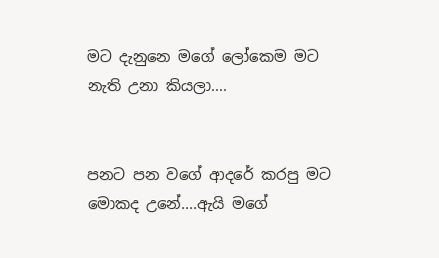මට දැනුනෙ මගේ ලෝකෙම මට නැති උනා කියලා....


පනට පන වගේ ආදරේ කරපු මට මොකද උනේ....ඇයි මගේ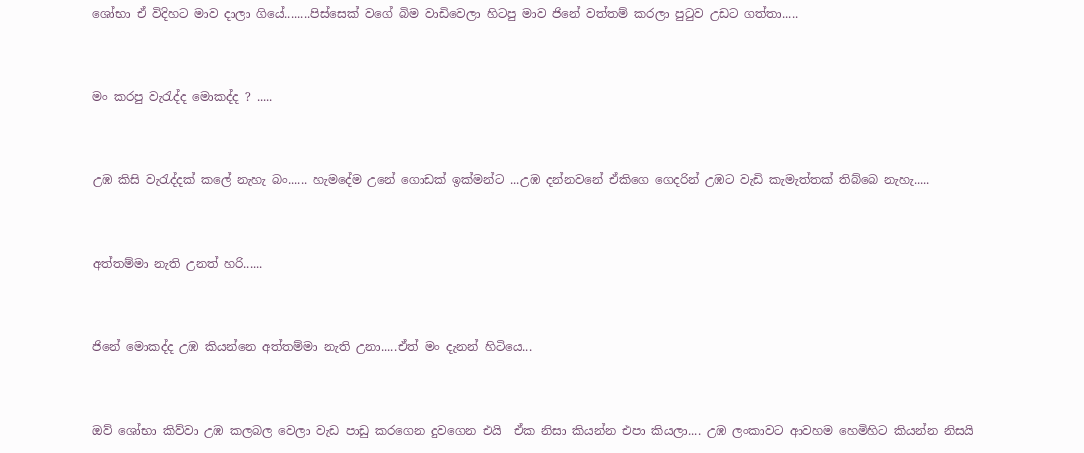ශෝභා ඒ විදිහට මාව දාලා ගියේ........පිස්සෙක් වගේ බිම වාඩිවෙලා හිටපු මාව ජිනේ වත්තම් කරලා පුටුව උඩට ගත්තා.....


මං කරපු වැරැද්ද මොකද්ද ? .....


උඹ කිසි වැරැද්දක් කලේ නැහැ බං...... හැමදේම උනේ ගොඩක් ඉක්මන්ට ...උඹ දන්නවනේ ඒකිගෙ ගෙදරින් උඹට වැඩි කැමැත්තක් තිබ්බෙ නැහැ.....


අත්තම්මා නැති උනත් හරි......


ජිනේ මොකද්ද උඹ කියන්නෙ අත්තම්මා නැති උනා.....ඒත් මං දැනන් හිටියෙ...


ඔව් ශෝභා කිව්වා උඹ කලබල වෙලා වැඩ පාඩු කරගෙන දුවගෙන එයි  ඒක නිසා කියන්න එපා කියලා.... උඹ ලංකාවට ආවහම හෙමිහිට කියන්න නිසයි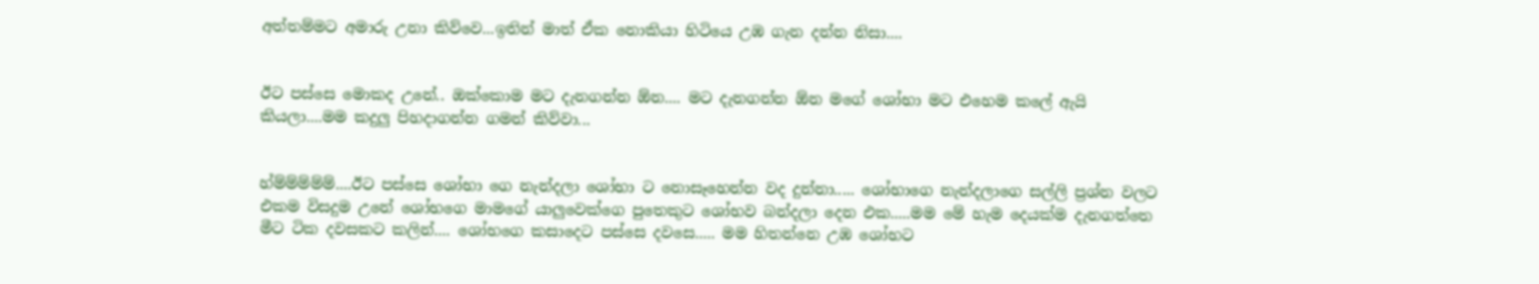අත්තම්මට අමාරු උනා කිව්වෙ...ඉතින් මාත් ඒක නොකියා හිටියෙ උඹ ගැන දන්න නිසා....


ඊට පස්සෙ මොකද උනේ.. ඔක්කොම මට දැනගන්න ඕන.... මට දැනගන්න ඕන මගේ ශෝභා මට එහෙම කලේ ඇයි කියලා....මම කදුලු පිහදාගන්න ගමන් කිව්වා...


හ්ම්ම්ම්ම්ම්....ඊට පස්සෙ ශෝභා ගෙ නැන්දලා ශෝභා ට නොසෑහෙන්න වද දුන්නා..... ශෝභාගෙ නැන්දලාගෙ සල්ලි ප්‍රශ්න වලට එකම විසදුම උනේ ශෝභගෙ මාමගේ යාලුවෙක්ගෙ පුතෙකුට ශෝභව බන්දලා දෙන එක.....මම මේ හැම දෙයක්ම දැනගත්තෙ මීට ටික දවසකට කලින්.... ශෝභගෙ කසාදෙට පස්සෙ දවසෙ..... මම හිතන්නෙ උඹ ශෝභට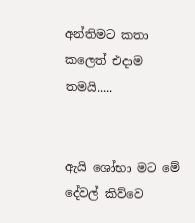අන්තිමට කතා කලෙත් එදාම තමයි.....


ඇයි ශෝභා මට මේ දේවල් කිව්වෙ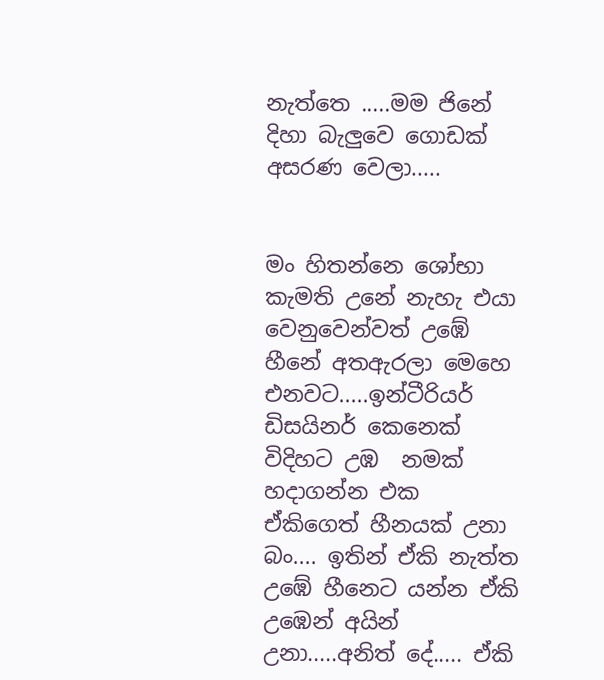නැත්තෙ .....මම ජිනේ දිහා බැලුවෙ ගොඩක් අසරණ වෙලා.....


මං හිතන්නෙ ශෝභා කැමති උනේ නැහැ එයා වෙනුවෙන්වත් උඹේ හීනේ අතඇරලා මෙහෙ එනවට.....ඉන්ටීරියර් ඩිසයිනර් කෙනෙක් විදිහට උඹ  නමක් හදාගන්න එක ඒකිගෙත් හීනයක් උනා බං.... ඉතින් ඒකි නැත්ත උඹේ හීනෙට යන්න ඒකි උඹෙන් අයින් උනා.....අනිත් දේ..... ඒකි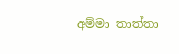අම්මා තාත්තා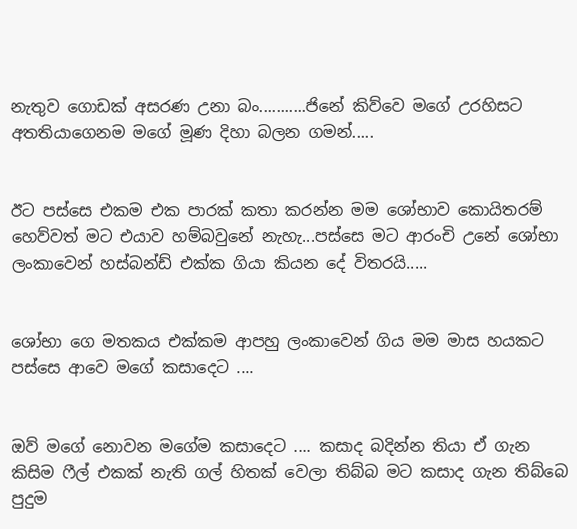නැතුව ගොඩක් අසරණ උනා බං...........ජිනේ කිව්වෙ මගේ උරහිසට අතතියාගෙනම මගේ මූණ දිහා බලන ගමන්.....


ඊට පස්සෙ එකම එක පාරක් කතා කරන්න මම ශෝභාව කොයිතරම් හෙව්වත් මට එයාව හම්බවුනේ නැහැ...පස්සෙ මට ආරංචි උනේ ශෝභා ලංකාවෙන් හස්බන්ඩ් එක්ක ගියා කියන දේ විතරයි.....


ශෝභා ගෙ මතකය එක්කම ආපහු ලංකාවෙන් ගිය මම මාස හයකට පස්සෙ ආවෙ මගේ කසාදෙට ....


ඔව් මගේ නොවන මගේම කසාදෙට .... කසාද බදින්න තියා ඒ ගැන කිසිම ෆීල් එකක් නැති ගල් හිතක් වෙලා තිබ්බ මට කසාද ගැන තිබ්බෙ පුදුම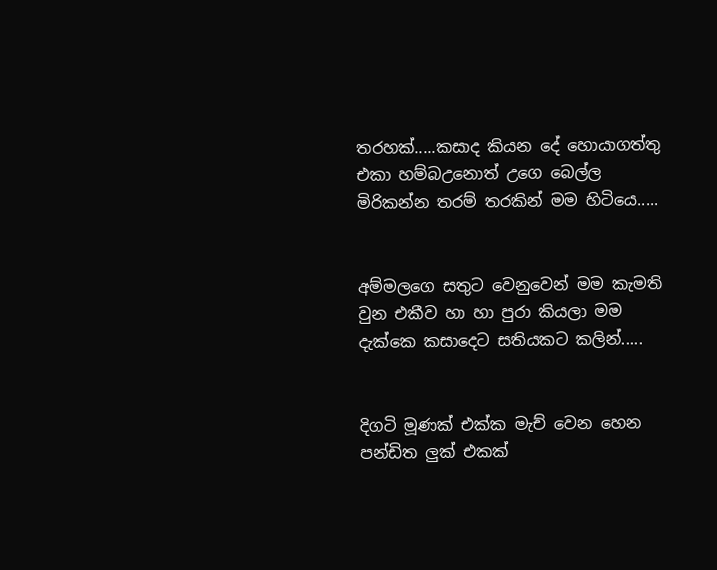තරහක්.....කසාද කියන දේ හොයාගත්තු එකා හම්බඋනොත් උගෙ බෙල්ල මිරිකන්න තරම් තරකින් මම හිටියෙ.....


අම්මලගෙ සතුට වෙනුවෙන් මම කැමති වුන එකීව හා හා පුරා කියලා මම දැක්කෙ කසාදෙට සතියකට කලින්.....


දිගටි මූණක් එක්ක මැච් වෙන හෙන පන්ඩිත ලුක් එකක්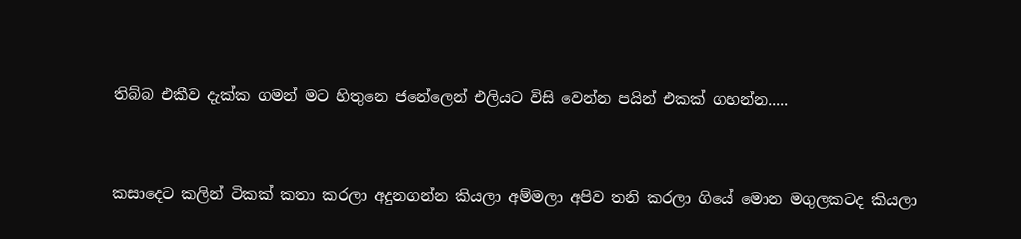තිබ්බ එකීව දැක්ක ගමන් මට හිතුනෙ ජනේලෙන් එලියට විසි වෙන්න පයින් එකක් ගහන්න.....


කසාදෙට කලින් ටිකක් කතා කරලා අදුනගන්න කියලා අම්මලා අපිව තනි කරලා ගියේ මොන මගුලකටද කියලා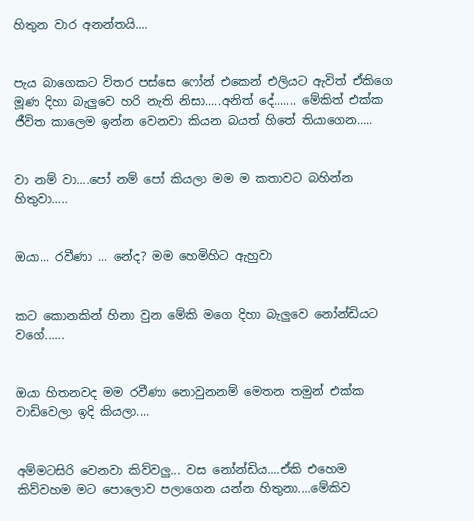හිතුන වාර අනන්තයි....


පැය බාගෙකට විතර පස්සෙ ෆෝන් එකෙන් එලියට ඇවිත් ඒකිගෙ මූණ දිහා බැලුවෙ හරි නැති නිසා.....අනිත් දේ....... මේකිත් එක්ක ජීවිත කාලෙම ඉන්න වෙනවා කියන බයත් හිතේ තියාගෙන.....


වා නම් වා....පෝ නම් පෝ කියලා මම ම කතාවට බහින්න හිතුවා.....


ඔයා... රවීණා ... නේද? මම හෙමිහිට ඇහුවා


කට කොනකින් හිනා වුන මේකි මගෙ දිහා බැලුවෙ නෝන්ඩියට වගේ......


ඔයා හිතනවද මම රවීණා නොවුනනම් මෙතන තමුන් එක්ක වාඩිවෙලා ඉදි කියලා....


අම්මටසිරි වෙනවා කිව්වලු... වස නෝන්ඩිය....ඒකි එහෙම කිව්වහම මට පොලොව පලාගෙන යන්න හිතුනා....මේකිව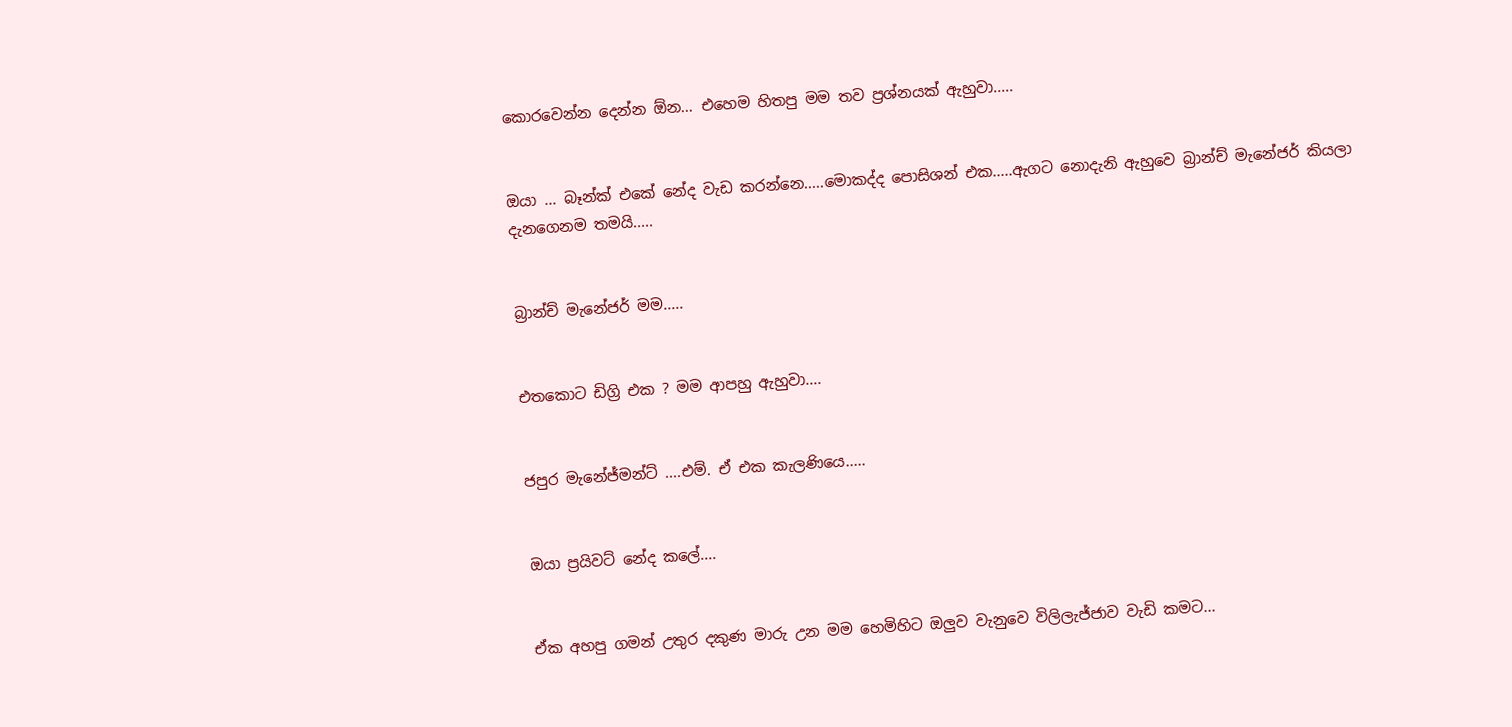කොරවෙන්න දෙන්න ඕන... එහෙම හිතපු මම තව ප්‍රශ්නයක් ඇහුවා.....


ඔයා ... බෑන්ක් එකේ නේද වැඩ කරන්නෙ.....මොකද්ද පොසිශන් එක.....ඇගට නොදැනි ඇහුවෙ බ්‍රාන්ච් මැනේජර් කියලා දැනගෙනම තමයි.....


බ්‍රාන්ච් මැනේජර් මම.....


එතකොට ඩිග්‍රි එක ? මම ආපහු ඇහුවා....


ජපුර මැනේජ්මන්ට් ....එම්. ඒ එක කැලණියෙ.....


ඔයා ප්‍රයිවට් නේද කලේ....


ඒක අහපු ගමන් උතුර දකුණ මාරු උන මම හෙමිහිට ඔලුව වැනුවෙ විලිලැජ්ජාව වැඩි කමට...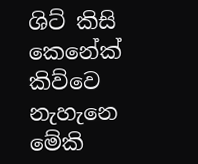ශිට් කිසි කෙනේක් කිව්වෙ නැහැනෙ මේකි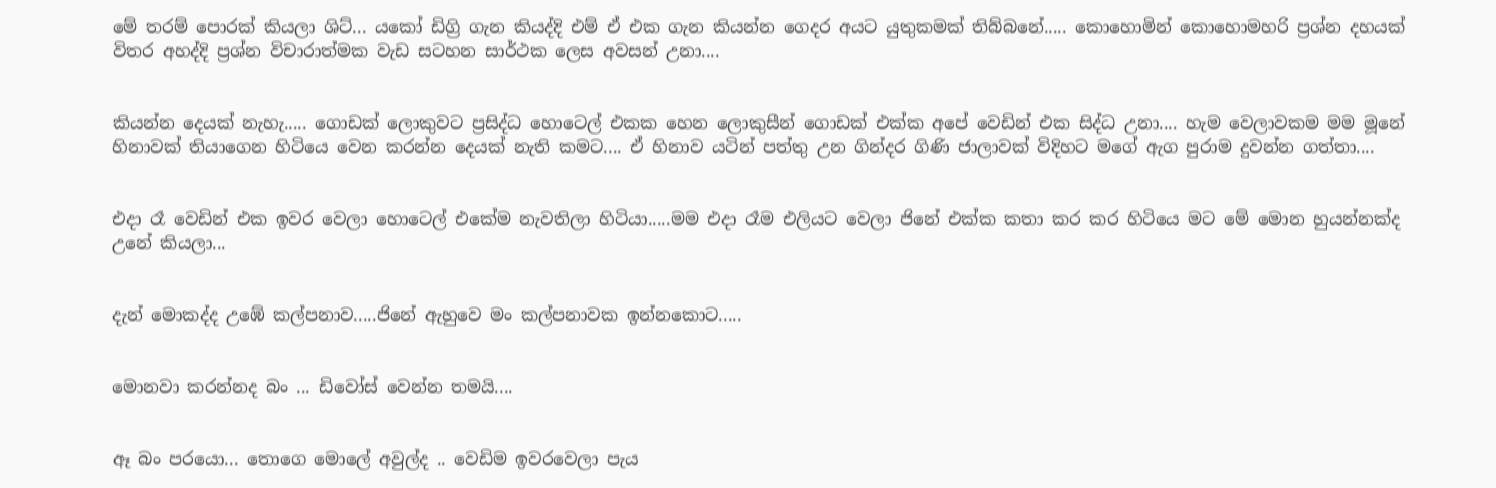මේ තරම් පොරක් කියලා ශිට්... යකෝ ඩිග්‍රි ගැන කියද්දි එම් ඒ එක ගැන කියන්න ගෙදර අයට යුතුකමක් තිබ්බනේ..... කොහොමින් කොහොමහරි ප්‍රශ්න දහයක් විතර අහද්දි ප්‍රශ්න විචාරාත්මක වැඩ සටහන සාර්ථක ලෙස අවසන් උනා....


කියන්න දෙයක් නැහැ..... ගොඩක් ලොකුවට ප්‍රසිද්ධ හොටෙල් එකක හෙන ලොකුසීන් ගොඩක් එක්ක අපේ වෙඩින් එක සිද්ධ උනා.... හැම වෙලාවකම මම මූනේ හිනාවක් තියාගෙන හිටියෙ වෙන කරන්න දෙයක් නැති කමට.... ඒ හිනාව යටින් පත්තු උන ගින්දර ගිණි ජාලාවක් විදිහට මගේ ඇග පුරාම දුවන්න ගත්තා....


එදා රෑ වෙඩින් එක ඉවර වෙලා හොටෙල් එකේම නැවතිලා හිටියා.....මම එදා රෑම එලියට වෙලා ජිනේ එක්ක කතා කර කර හිටියෙ මට මේ මොන හුයන්නක්ද උනේ කියලා...


දැන් මොකද්ද උඹේ කල්පනාව.....ජිනේ ඇහුවෙ මං කල්පනාවක ඉන්නකොට.....


මොනවා කරන්නද බං ... ඩිවෝස් වෙන්න තමයි....


ඈ බං පරයො... තොගෙ මොලේ අවුල්ද .. වෙඩිම ඉවරවෙලා පැය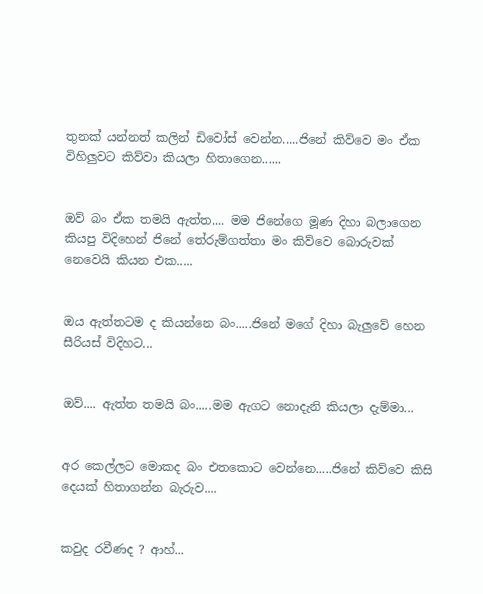තුනක් යන්නත් කලින් ඩිවෝස් වෙන්න.....ජිනේ කිව්වෙ මං ඒක විහිලුවට කිව්වා කියලා හිතාගෙන......


ඔව් බං ඒක තමයි ඇත්ත.... මම ජිනේගෙ මූණ දිහා බලාගෙන කියපු විදිහෙන් ජිනේ තේරුම්ගත්තා මං කිව්වෙ බොරුවක් නෙවෙයි කියන එක.....


ඔය ඇත්තටම ද කියන්නෙ බං.....ජිනේ මගේ දිහා බැලුවේ හෙන සීරියස් විදිහට...


ඔව්.... ඇත්ත තමයි බං.....මම ඇගට නොදැනි කියලා දැම්මා...


අර කෙල්ලට මොකද බං එතකොට වෙන්නෙ.....ජිනේ කිව්වෙ කිසි දෙයක් හිතාගන්න බැරුව....


කවුද රවීණද ? ආහ්...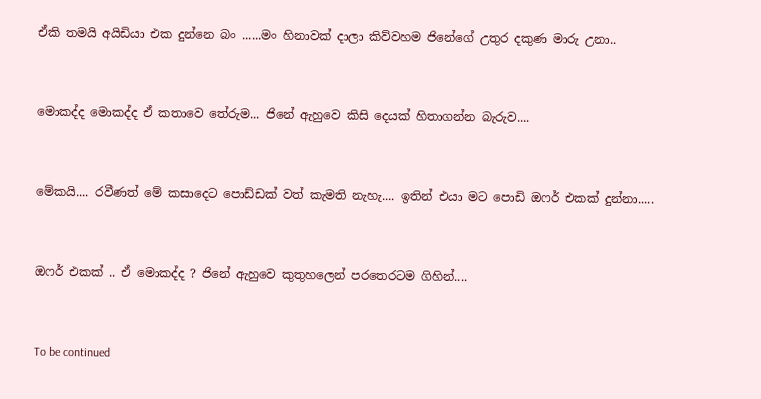ඒකි තමයි අයිඩියා එක දුන්නෙ බං ......මං හිනාවක් දාලා කිව්වහම ජිනේගේ උතුර දකුණ මාරු උනා..


මොකද්ද මොකද්ද ඒ කතාවෙ තේරුම... ජිනේ ඇහුවෙ කිසි දෙයක් හිතාගන්න බැරුව....


මේකයි.... රවීණත් මේ කසාදෙට පොඩ්ඩක් වත් කැමති නැහැ.... ඉතින් එයා මට පොඩි ඔෆර් එකක් දුන්නා.....


ඔෆර් එකක් .. ඒ මොකද්ද ? ජිනේ ඇහුවෙ කුතුහලෙන් පරතෙරටම ගිහින්....


To be continued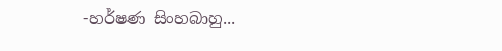-හර්ෂණ සිංහබාහු...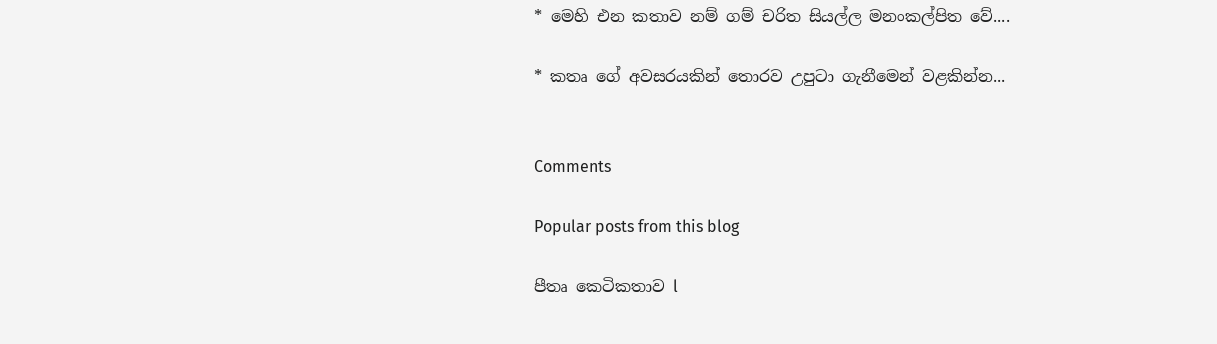* මෙහි එන කතාව නම් ගම් චරිත සියල්ල මනංකල්පිත වේ....

* කතෘ ගේ අවසරයකින් තොරව උපුටා ගැනීමෙන් වළකින්න...


Comments

Popular posts from this blog

පීතෘ කෙටිකතාව l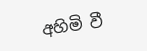අහිමි වී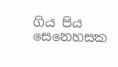ගිය පිය සෙනෙහසක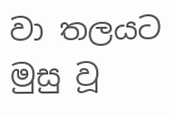වා තලයට මුසු වූ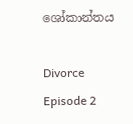ශෝකාන්තය

Divorce Episode 2